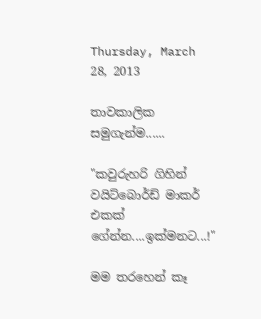Thursday, March 28, 2013

තාවකාලික සමුගැන්ම......

"කවුරුහරි ගිහින් වයිට්බොර්ඩ් මාකර් එකක් ගේන්න....ඉක්මනට...!"

මම තරහෙන් කෑ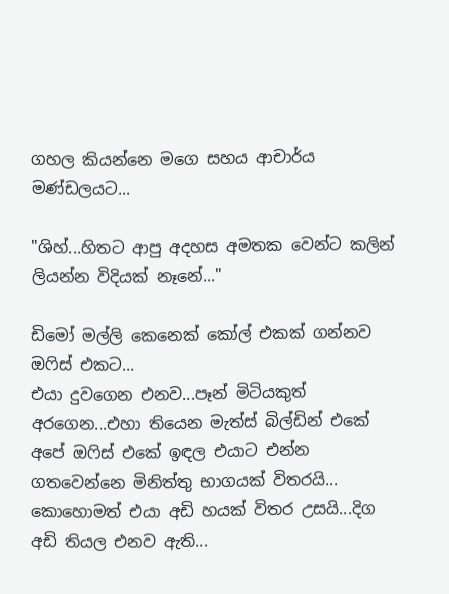ගහල කියන්නෙ මගෙ සහය ආචාර්ය මණ්ඩලයට...

"ශිහ්...හිතට ආපු අදහස අමතක වෙන්ට කලින් ලියන්න විදියක් නෑනේ..."

ඩිමෝ මල්ලි කෙනෙක් කෝල් එකක් ගන්නව ඔෆිස් එකට...
එයා දුවගෙන එනව...පෑන් මිටියකුත් අරගෙන...එහා තියෙන මැත්ස් බිල්ඩින් එකේ අපේ ඔෆිස් එකේ ඉඳල එයාට එන්න ගතවෙන්නෙ මිනිත්තු භාගයක් විතරයි...
කොහොමත් එයා අඩි හයක් විතර උසයි...දිග අඩි තියල එනව ඇති...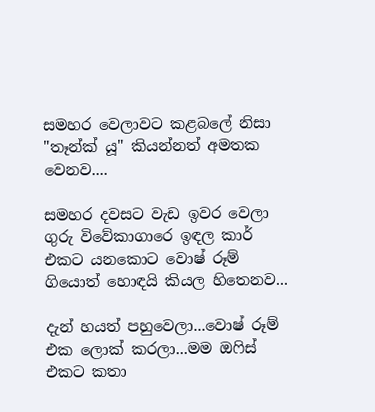සමහර වෙලාවට කළබලේ නිසා "තෑන්ක් යූ" කියන්නත් අමතක වෙනව....

සමහර දවසට වැඩ ඉවර වෙලා ගුරු විවේකාගාරෙ ඉඳල කාර් එකට යනකොට වොෂ් රූම් ගියොත් හොඳයි කියල හිතෙනව...

දැන් හයත් පහුවෙලා...වොෂ් රූම් එක ලොක් කරලා...මම ඔෆිස් එකට කතා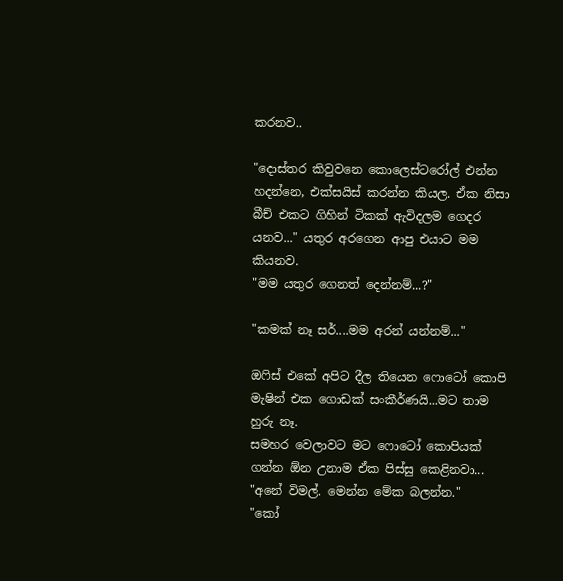කරනව..

"දොස්තර කිවුවනෙ කොලෙස්ටරෝල් එන්න හදන්නෙ, එක්සයිස් කරන්න කියල. ඒක නිසා බීච් එකට ගිහින් ටිකක් ඇවිදලම ගෙදර යනව..." යතුර අරගෙන ආපු එයාට මම කියනව.
"මම යතුර ගෙනත් දෙන්නම්...?"

"කමක් නෑ සර්....මම අරන් යන්නම්..."

ඔෆිස් එකේ අපිට දීල තියෙන ෆොටෝ කොපි මැෂින් එක ගොඩක් සංකීර්ණයි...මට තාම හුරු නෑ.
සමහර වෙලාවට මට ෆොටෝ කොපියක් ගන්න ඕන උනාම ඒක පිස්සු කෙළිනවා...
"අනේ විමල්. මෙන්න මේක බලන්න."
"කෝ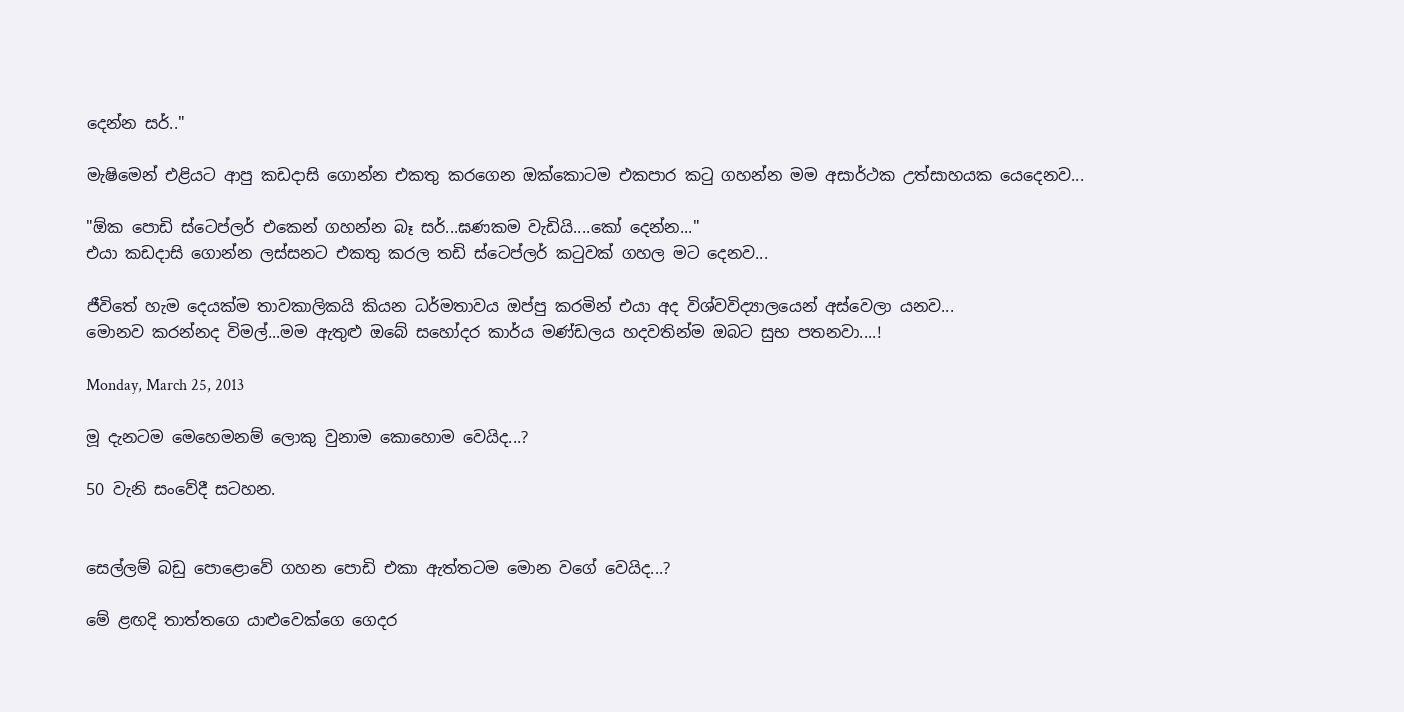දෙන්න සර්.."

මැෂිමෙන් එළියට ආපු කඩදාසි ගොන්න එකතු කරගෙන ඔක්කොටම එකපාර කටු ගහන්න මම අසාර්ථක උත්සාහයක යෙදෙනව...

"ඕක පොඩි ස්ටෙප්ලර් එකෙන් ගහන්න බෑ සර්...ඝණකම වැඩියි....කෝ දෙන්න..."
එයා කඩදාසි ගොන්න ලස්සනට එකතු කරල තඩි ස්ටෙප්ලර් කටුවක් ගහල මට දෙනව...

ජීවිතේ හැම දෙයක්ම තාවකාලිකයි කියන ධර්මතාවය ඔප්පු කරමින් එයා අද විශ්වවිද්‍යාලයෙන් අස්වෙලා යනව...
මොනව කරන්නද විමල්...මම ඇතුළු ඔබේ සහෝදර කාර්ය මණ්ඩලය හදවතින්ම ඔබට සුභ පතනවා....!

Monday, March 25, 2013

මූ දැනටම මෙහෙමනම් ලොකු වුනාම කොහොම වෙයිද...?

50 වැනි සංවේදී සටහන.


සෙල්ලම් බඩු පොළොවේ ගහන පොඩි එකා ඇත්තටම මොන වගේ වෙයිද...?

මේ ළඟදි තාත්තගෙ යාළුවෙක්ගෙ ගෙදර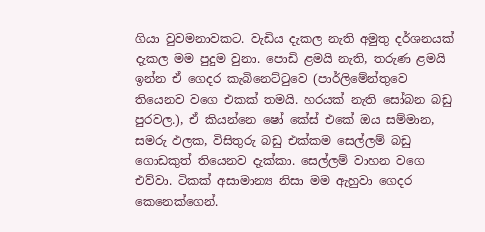ගියා වුවමනාවකට. වැඩිය දැකල නැති අමුතු දර්ශනයක් දැකල මම පුදුම වුනා. පොඩි ළමයි නැති, තරුණ ළමයි ඉන්න ඒ ගෙදර කැබිනෙට්ටුවෙ (පාර්ලිමේන්තුවෙ තියෙනව වගෙ එකක් තමයි. හරයක් නැති සෝබන බඩු පුරවල.), ඒ කියන්නෙ ෂෝ කේස් එකේ ඔය සම්මාන, සමරු ඵලක, විසිතුරු බඩු එක්කම සෙල්ලම් බඩු ගොඩකුත් තියෙනව දැක්කා. සෙල්ලම් වාහන වගෙ එව්වා. ටිකක් අසාමාන්‍ය නිසා මම ඇහුවා ගෙදර කෙනෙක්ගෙන්.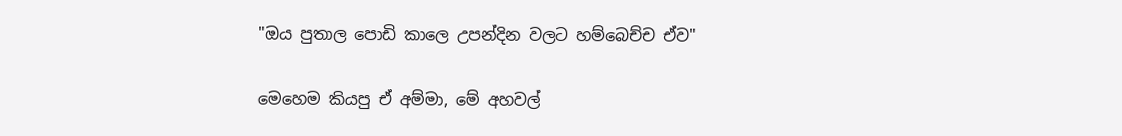"ඔය පුතාල පොඩි කාලෙ උපන්දින වලට හම්බෙච්ච ඒව"

මෙහෙම කියපු ඒ අම්මා, මේ අහවල්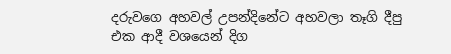දරුවගෙ අහවල් උපන්දිනේට අහවලා තෑගි දීපු එක ආදී වශයෙන් දිග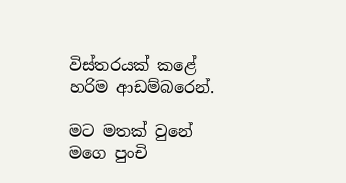විස්තරයක් කළේ හරිම ආඩම්බරෙන්.

මට මතක් වුනේ මගෙ පුංචි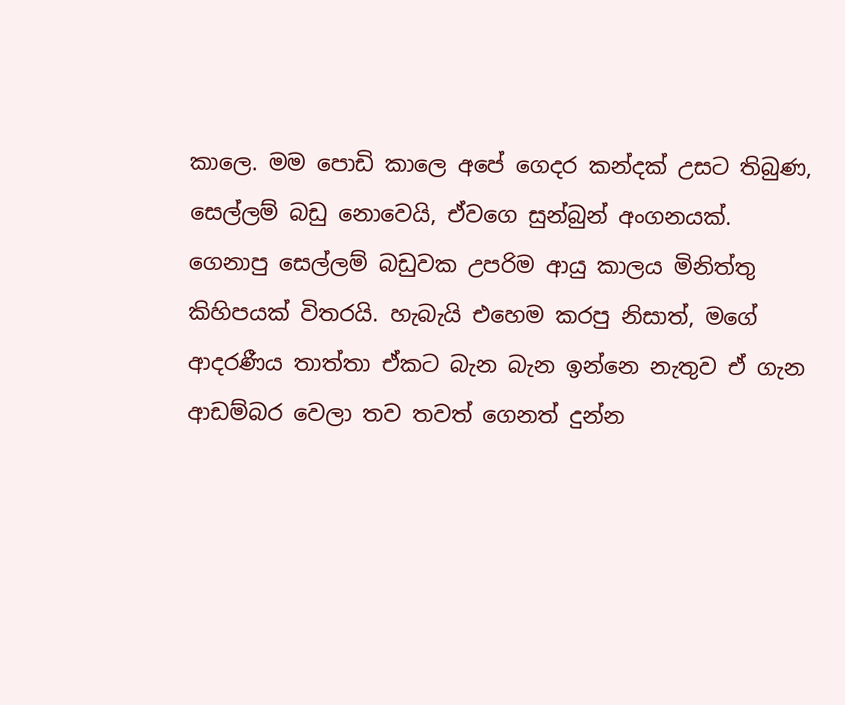කාලෙ. මම පොඩි කාලෙ අපේ ගෙදර කන්දක් උසට තිබුණ, සෙල්ලම් බඩු නොවෙයි, ඒවගෙ සුන්බුන් අංගනයක්. ගෙනාපු සෙල්ලම් බඩුවක උපරිම ආයු කාලය මිනිත්තු කිහිපයක් විතරයි. හැබැයි එහෙම කරපු නිසාත්, මගේ ආදරණීය තාත්තා ඒකට බැන බැන ඉන්නෙ නැතුව ඒ ගැන ආඩම්බර වෙලා තව තවත් ගෙනත් දුන්න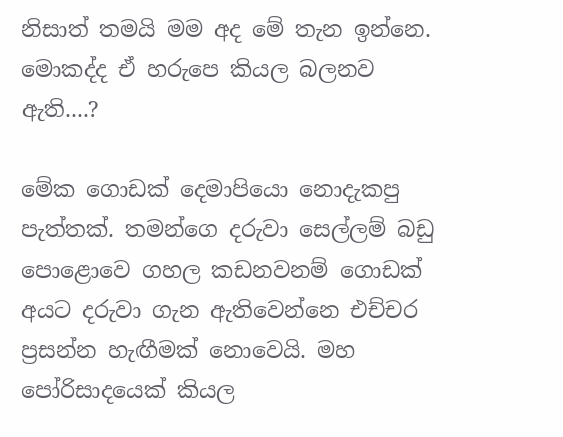නිසාත් තමයි මම අද මේ තැන ඉන්නෙ. මොකද්ද ඒ හරුපෙ කියල බලනව ඇති....?

මේක ගොඩක් දෙමාපියො නොදැකපු පැත්තක්. තමන්ගෙ දරුවා සෙල්ලම් බඩු පොළොවෙ ගහල කඩනවනම් ගොඩක් අයට දරුවා ගැන ඇතිවෙන්නෙ එච්චර ප්‍රසන්න හැඟීමක් නොවෙයි. මහ පෝරිසාදයෙක් කියල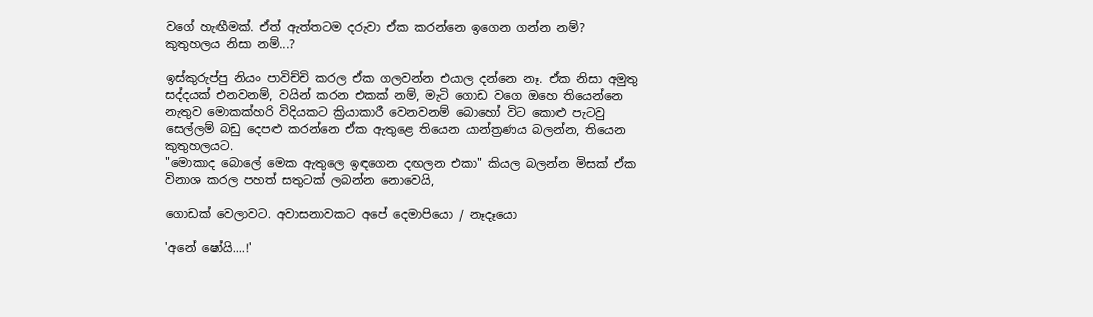වගේ හැඟීමක්. ඒත් ඇත්තටම දරුවා ඒක කරන්නෙ ඉගෙන ගන්න නම්? කුතුහලය නිසා නම්...?

ඉස්කුරුප්පු නියං පාවිච්චි කරල ඒක ගලවන්න එයාල දන්නෙ නෑ. ඒක නිසා අමුතු සද්දයක් එනවනම්, වයින් කරන එකක් නම්, මැටි ගොඩ වගෙ ඔහෙ තියෙන්නෙ නැතුව මොකක්හරි විදියකට ක්‍රියාකාරී වෙනවනම් බොහෝ විට කොළු පැටවු සෙල්ලම් බඩු දෙපළු කරන්නෙ ඒක ඇතුළෙ තියෙන යාන්ත්‍රණය බලන්න, තියෙන කුතුහලයට.
"මොකාද බොලේ මෙක ඇතුලෙ ඉඳගෙන දඟලන එකා" කියල බලන්න මිසක් ඒක විනාශ කරල පහත් සතුටක් ලබන්න නොවෙයි,

ගොඩක් වෙලාවට. අවාසනාවකට අපේ දෙමාපියො / නෑදෑයො

'අනේ ෂෝයි....!'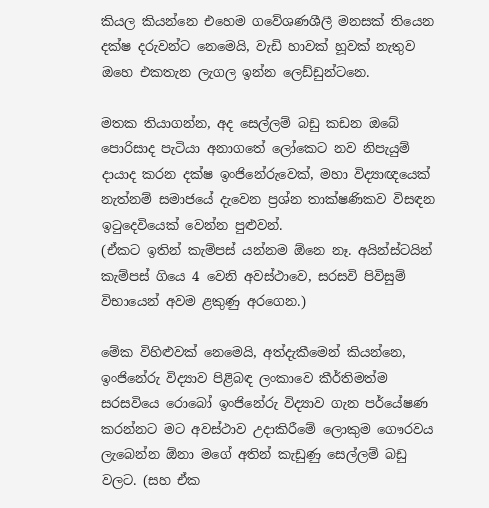කියල කියන්නෙ එහෙම ගවේශණශීලී මනසක් තියෙන දක්ෂ දරුවන්ට නෙමෙයි, වැඩි හාවක් හූවක් නැතුව ඔහෙ එකතැන ලැගල ඉන්න ලෙඩ්ඩුන්ටනෙ.

මතක තියාගන්න, අද සෙල්ලම් බඩු කඩන ඔබේ පොරිසාද පැටියා අනාගතේ ලෝකෙට නව නිපැයුම් දායාද කරන දක්ෂ ඉංජිනේරුවෙක්, මහා විද්‍යාඥයෙක් නැත්නම් සමාජයේ දැවෙන ප්‍රශ්න තාක්ෂණිකව විසඳන ඉටුදෙවියෙක් වෙන්න පුළුවන්.
(ඒකට ඉතින් කැම්පස් යන්නම ඕනෙ නෑ. අයින්ස්ටයින් කැම්පස් ගියෙ 4 වෙනි අවස්ථාවෙ, සරසවි පිවිසුම් විභායෙන් අවම ළකුණු අරගෙන.)

මේක විහිළුවක් නෙමෙයි, අත්දැකීමෙන් කියන්නෙ,  ඉංජිනේරු විද්‍යාව පිළිබඳ ලංකාවෙ කීර්තිමත්ම සරසවියෙ රොබෝ ඉංජිනේරු විද්‍යාව ගැන පර්යේෂණ කරන්නට මට අවස්ථාව උදාකිරීමේ ලොකුම ගෞරවය ලැබෙන්න ඕනා මගේ අතින් කැඩුණු සෙල්ලම් බඩු වලට. (සහ ඒක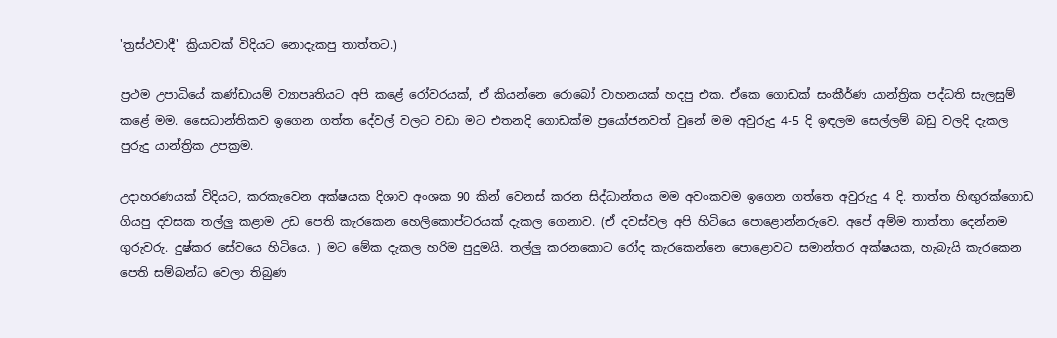'ත්‍රස්ථවාදී' ක්‍රියාවක් විදියට නොදැකපු තාත්තට.)

ප්‍රථම උපාධියේ කණ්ඩායම් ව්‍යාපෘතියට අපි කළේ රෝවරයක්, ඒ කියන්නෙ රොබෝ වාහනයක් හදපු එක. ඒකෙ ගොඩක් සංකීර්ණ යාන්ත්‍රික පද්ධති සැලසුම් කළේ මම. සෛධාන්තිකව ඉගෙන ගත්ත දේවල් වලට වඩා මට එතනදි ගොඩක්ම ප්‍රයෝජනවත් වුනේ මම අවුරුදු 4-5 දි ඉඳලම සෙල්ලම් බඩු වලදි දැකල පුරුදු යාන්ත්‍රික උපක්‍රම.

උදාහරණයක් විදියට, කරකැවෙන අක්ෂයක දිශාව අංශක 90 කින් වෙනස් කරන සිද්ධාන්තය මම අවංකවම ඉගෙන ගත්තෙ අවුරුදු 4 දි. තාත්ත හිඟුරක්ගොඩ ගියපු දවසක තල්ලු කළාම උඩ පෙති කැරකෙන හෙලිකොප්ටරයක් දැකල ගෙනාව. (ඒ දවස්වල අපි හිටියෙ පොළොන්නරුවෙ. අපේ අම්ම තාත්තා දෙන්නම ගුරුවරු. දුෂ්කර සේවයෙ හිටියෙ. ) මට මේක දැකල හරිම පුදුමයි. තල්ලු කරනකොට රෝද කැරකෙන්නෙ පොළොවට සමාන්තර අක්ෂයක, හැබැයි කැරකෙන පෙති සම්බන්ධ වෙලා තිබුණ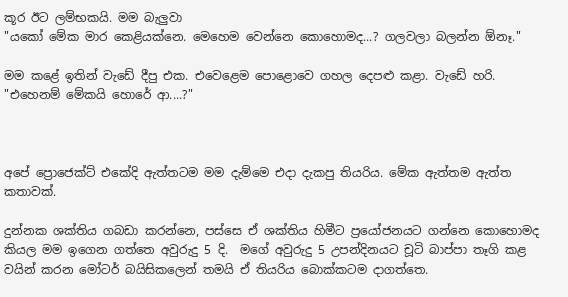කූර ඊට ලම්භකයි. මම බැලුවා
"යකෝ මේක මාර කෙළියක්නෙ. මෙහෙම වෙන්නෙ කොහොමද...? ගලවලා බලන්න ඕනෑ."

මම කළේ ඉතින් වැඩේ දීපු එක. එවෙළෙම පොළොවෙ ගහල දෙපළු කළා. වැඩේ හරි.
"එහෙනම් මේකයි හොරේ ආ....?"



අපේ ප්‍රොජෙක්ට් එකේදි ඇත්තටම මම දැම්මෙ එදා දැකපු තියරිය. මේක ඇත්තම ඇත්ත කතාවක්.

දුන්නක ශක්තිය ගබඩා කරන්නෙ, පස්සෙ ඒ ශක්තිය හිමීට ප්‍රයෝජනයට ගන්නෙ කොහොමද කියල මම ඉගෙන ගත්තෙ අවුරුදු 5 දි.  මගේ අවුරුදු 5 උපන්දිනයට චූටි බාප්පා තෑගි කළ වයින් කරන මෝටර් බයිසිකලෙන් තමයි ඒ තියරිය බොක්කටම දාගත්තෙ.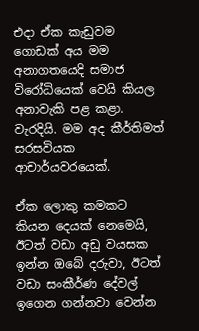එදා ඒක කැඩුවම ගොඩක් අය මම අනාගතයෙදි සමාජ විරෝධියෙක් වෙයි කියල අනාවැකි පළ කළා. වැරදියි. මම අද කීර්තිමත් සරසවියක ආචාර්යවරයෙක්.

ඒක ලොකු කමකට කියන දෙයක් නෙමෙයි, ඊටත් වඩා අඩු වයසක ඉන්න ඔබේ දරුවා, ඊටත් වඩා සංකීර්ණ දේවල් ඉගෙන ගන්නවා වෙන්න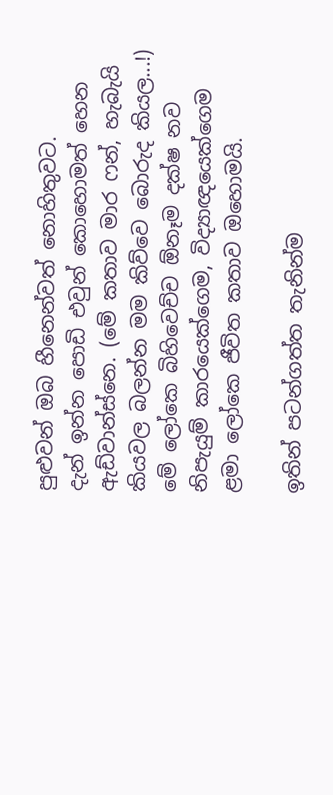පුළුවන් ඔබ හීනෙන්වත් නොහිතුවට.
දැන් ඉන්න පොඩි එවුන් කොහොමත් හෙන ඇඩ්වාන්ස්නෙ. (මේ කතාව මාර ෆන්, හැබැයි කියවල බලන්න මම කිව්වෙ බොරුද කියල...!)
මේ ලෝකෙ බිහිවෙච්ච ඕනෑම දක්ෂ නව නිපැයුම් කාරයෙක්ගෙම, විද්‍යාඥයෙක්ගෙම ළමා ලෝකෙ ජීවිත කතාව ඔහොමයි.

ඉතින් පටන්ගත්ත තැනින්ම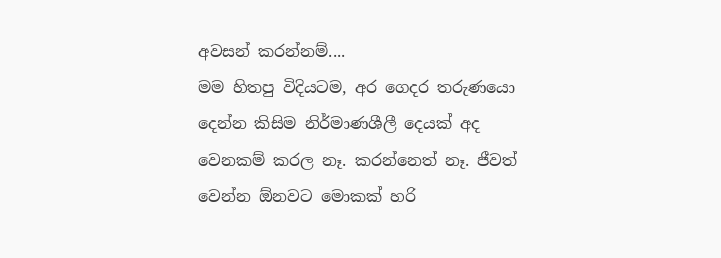අවසන් කරන්නම්....
මම හිතපු විදියටම, අර ගෙදර තරුණයො දෙන්න කිසිම නිර්මාණශීලී දෙයක් අද වෙනකම් කරල නෑ. කරන්නෙත් නෑ. ජීවත් වෙන්න ඕනවට මොකක් හරි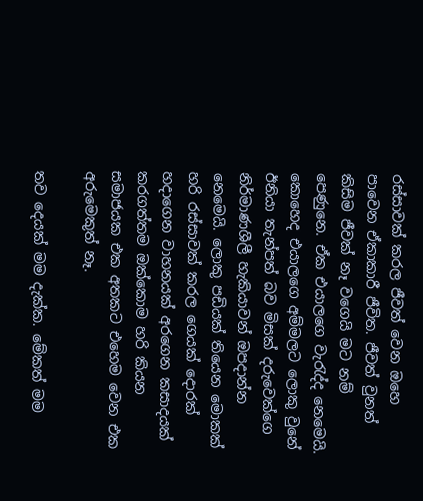රස්සාවක් කරල ජීවත් වෙන ඔහෙ පාවෙන ඒකාකාරී ජීවිත. ජීවත් වුනත් කිසිම ජීවක් නෑ වගෙයි මට නම් පෙණුනෙ. ඒක එයාලගෙ වැරැද්ද නෙමෙයි. කොහෙද එයාලගෙ අම්මලට ලොකු වුනේ ඊනියා තැන්පත් බව මිසක් දරුවෙක්ගෙ නිර්මාණශීලී හැකියාවන් ඔපදාන්න නෙමෙයි. ලොකු පඩියක් තියෙන මොකක් හරි රස්සාවක් කරල ගෙයක් දොරක් හදාගෙන වාහනයක් අරගෙන කසාදයක් කරගත්තම ඔක්කොම හරි කියන සමාජයක එක අතකට එහෙම වෙන එක අරුමෙකුත් නෑ.

තව දෙයක් මම දැක්ක. මේකත් මම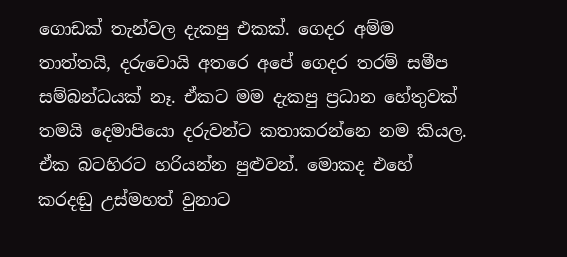ගොඩක් තැන්වල දැකපු එකක්. ගෙදර අම්ම තාත්තයි, දරුවොයි අතරෙ අපේ ගෙදර තරම් සමීප සම්බන්ධයක් නෑ. ඒකට මම දැකපු ප්‍රධාන හේතුවක් තමයි දෙමාපියො දරුවන්ට කතාකරන්නෙ නම කියල. ඒක බටහිරට හරියන්න පුළුවන්. මොකද එහේ කරදඬු උස්මහත් වුනාට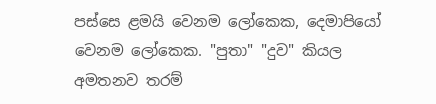පස්සෙ ළමයි වෙනම ලෝකෙක, දෙමාපියෝ වෙනම ලෝකෙක. "පුතා" "දුව" කියල අමතනව තරම්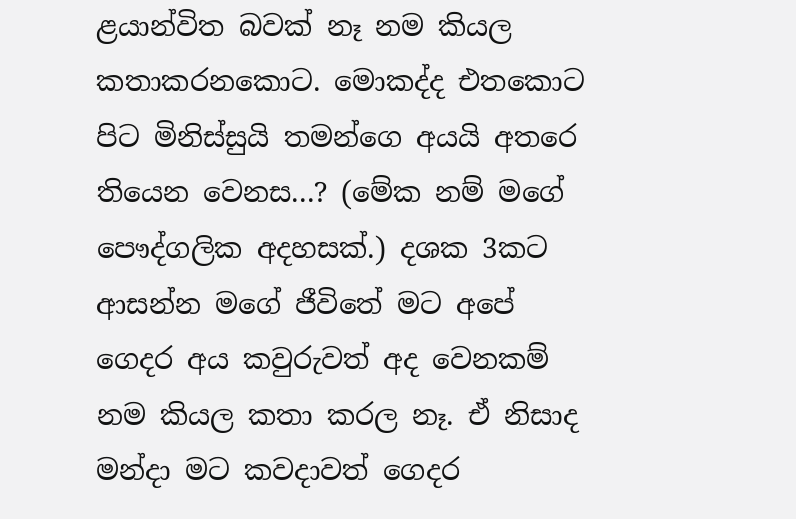ළයාන්විත බවක් නෑ නම කියල කතාකරනකොට. මොකද්ද එතකොට පිට මිනිස්සුයි තමන්ගෙ අයයි අතරෙ තියෙන වෙනස...? (මේක නම් මගේ පෞද්ගලික අදහසක්.) දශක 3කට ආසන්න මගේ ජීවිතේ මට අපේ ගෙදර අය කවුරුවත් අද වෙනකම් නම කියල කතා කරල නෑ. ඒ නිසාද මන්දා මට කවදාවත් ගෙදර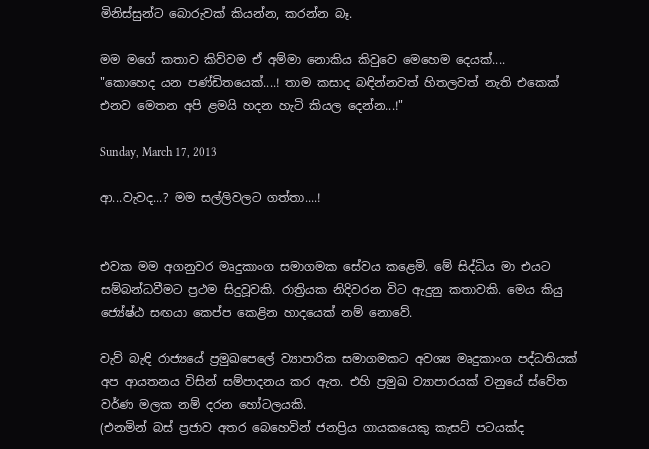මිනිස්සුන්ට බොරුවක් කියන්න, කරන්න බෑ.

මම මගේ කතාව කිව්වම ඒ අම්මා නොකිය කිවුවෙ මෙහෙම දෙයක්....
"කොහෙද යන පණ්ඩිතයෙක්....! තාම කසාද බඳින්නවත් හිතලවත් නැති එකෙක් එනව මෙතන අපි ළමයි හදන හැටි කියල දෙන්න...!"

Sunday, March 17, 2013

ආ...වැවද...? මම සල්ලිවලට ගත්තා....!


එවක මම අගනුවර මෘදුකාංග සමාගමක සේවය කළෙමි. මේ සිද්ධිය මා එයට සම්බන්ධවීමට ප්‍රථම සිදුවූවකි. රාත්‍රියක නිදිවරන විට ඇදුනු කතාවකි. මෙය කියු ජ්‍යේෂ්ඨ සඟයා කෙප්ප කෙළින හාදයෙක් නම් නොවේ.

වැව් බැඳි රාජ්‍යයේ ප්‍රමුඛපෙලේ ව්‍යාපාරික සමාගමකට අවශ්‍ය මෘදුකාංග පද්ධතියක් අප ආයතනය විසින් සම්පාදනය කර ඇත. එහි ප්‍රමුඛ ව්‍යාපාරයක් වනුයේ ස්වේත වර්ණ මලක නම් දරන හෝටලයකි.
(එනමින් බස් ප්‍රජාව අතර බෙහෙවින් ජනප්‍රිය ගායකයෙකු කැසට් පටයක්ද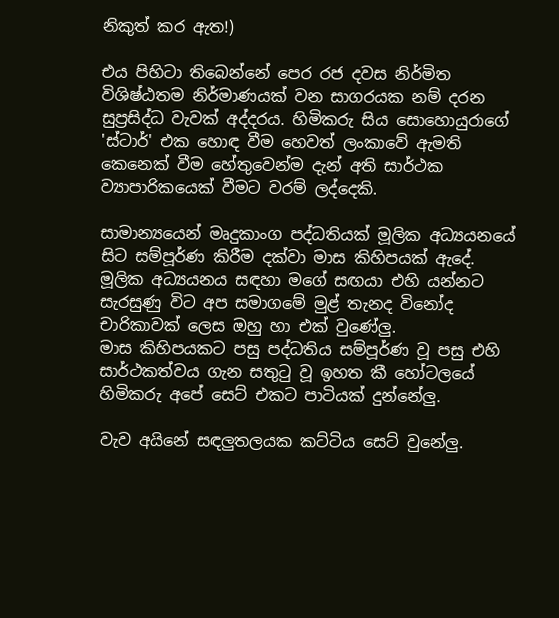නිකුත් කර ඇත!)

එය පිහිටා තිබෙන්නේ පෙර රජ දවස නිර්මිත විශිෂ්ඨතම නිර්මාණයක් වන සාගරයක නම් දරන සුප්‍රසිද්ධ වැවක් අද්දරය. හිමිකරු සිය සොහොයුරාගේ 'ස්ටාර්' එක හොඳ වීම හෙවත් ලංකාවේ ඇමති කෙනෙක් වීම හේතුවෙන්ම දැන් අති සාර්ථක ව්‍යාපාරිකයෙක් වීමට වරම් ලද්දෙකි.

සාමාන්‍යයෙන් මෘදුකාංග පද්ධතියක් මූලික අධ්‍යයනයේ සිට සම්පූර්ණ කිරීම දක්වා මාස කිහිපයක් ඇදේ.
මූලික අධ්‍යයනය සඳහා මගේ සඟයා එහි යන්නට සැරසුණු විට අප සමාගමේ මුළ් තැනද විනෝද චාරිකාවක් ලෙස ඔහු හා එක් වුණේලු.
මාස කිහිපයකට පසු පද්ධතිය සම්පූර්ණ වූ පසු එහි සාර්ථකත්වය ගැන සතුටු වූ ඉහත කී හෝටලයේ හිමිකරු අපේ සෙට් එකට පාටියක් දුන්නේලු.

වැව අයිනේ සඳලුතලයක කට්ටිය සෙට් වුනේලු.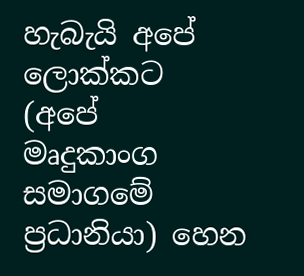හැබැයි අපේ ලොක්කට (අපේ මෘදුකාංග සමාගමේ ප්‍රධානියා) හෙන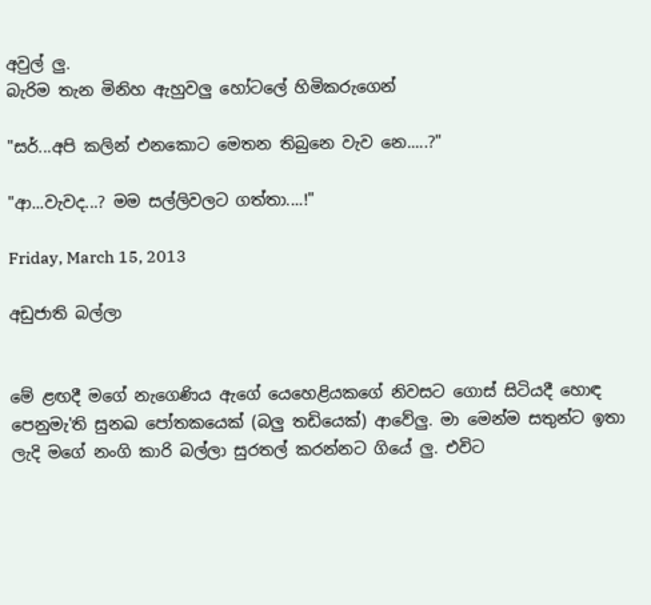අවුල් ලු.
බැරිම තැන මිනිහ ඇහුවලු හෝටලේ හිමිකරුගෙන්

"සර්...අපි කලින් එනකොට මෙතන තිබුනෙ වැව නෙ.....?"

"ආ...වැවද...? මම සල්ලිවලට ගත්තා....!"

Friday, March 15, 2013

අඩුජාති බල්ලා


මේ ළඟදී මගේ නැගෙණිය ඇගේ යෙහෙළියකගේ නිවසට ගොස් සිටියදී හොඳ පෙනුමැ'ති සුනඛ පෝතකයෙක් (බලු තඩියෙක්) ආවේලු. මා මෙන්ම සතුන්ට ඉතා ලැදි මගේ නංගි කාරි බල්ලා සුරතල් කරන්නට ගියේ ලු. එවිට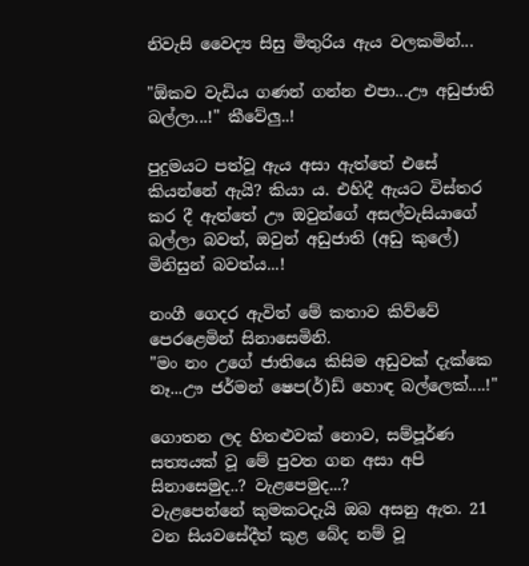නිවැසි වෛද්‍ය සිසු මිතුරිය ඇය වලකමින්...

"ඕකව වැඩිය ගණන් ගන්න එපා...ඌ අඩුජාති බල්ලා...!" කීවේලු..!

පුදුමයට පත්වූ ඇය අසා ඇත්තේ එසේ කියන්නේ ඇයි? කියා ය. එහිදී ඇයට විස්තර කර දී ඇත්තේ ඌ ඔවුන්ගේ අසල්වැසියාගේ බල්ලා බවත්, ඔවුන් අඩුජාති (අඩු කුලේ) මිනිසුන් බවත්ය...!

නංගී ගෙදර ඇවිත් මේ කතාව කිව්වේ පෙරළෙමින් සිනාසෙමිනි.
"මං නං උගේ ජාතියෙ කිසිම අඩුවක් දැක්කෙ නෑ...ඌ ජර්මන් ෂෙප(ර්)ඩ් හොඳ බල්ලෙක්....!"

ගොතන ලද හිතළුවක් නොව, සම්පූර්ණ සත්‍යයක් වූ මේ පුවත ගන අසා අපි සිනාසෙමුද..? වැළපෙමුද...?
වැළපෙන්නේ කුමකටදැයි ඔබ අසනු ඇත. 21 වන සියවසේදීත් කුළ බේද නම් වූ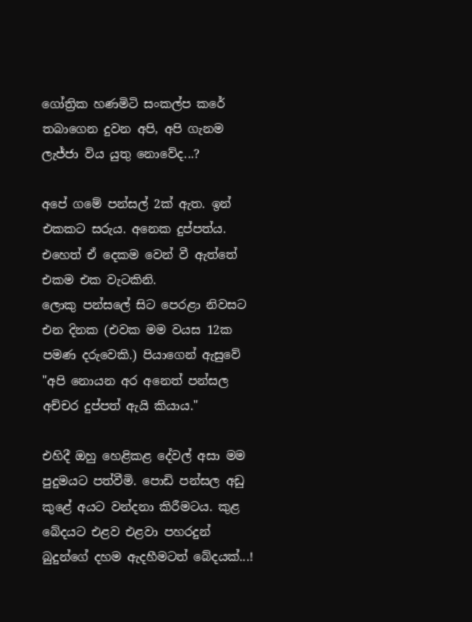ගෝත්‍රික හණමිටි සංකල්ප කරේ තබාගෙන දුවන අපි, අපි ගැනම ලැජ්ජා විය යුතු නොවේද...?

අපේ ගමේ පන්සල් 2ක් ඇත. ඉන් එකකට සරුය. අනෙක දුප්පත්ය. එහෙත් ඒ දෙකම වෙන් වී ඇත්තේ එකම එක වැටකිනි.
ලොකු පන්සලේ සිට පෙරළා නිවසට එන දිනක (එවක මම වයස 12ක පමණ දරුවෙකි.) පියාගෙන් ඇසුවේ "අපි නොයන අර අනෙත් පන්සල අච්චර දුප්පත් ඇයි කියාය."

එහිදී ඔහු හෙළිකළ දේවල් අසා මම පුදුමයට පත්වීමි. පොඩි පන්සල අඩු කුළේ අයට වන්දනා කිරීමටය. කුළ බේදයට එළව එළවා පහරදුන් බුදුන්ගේ දහම ඇදහීමටත් බේදයක්...!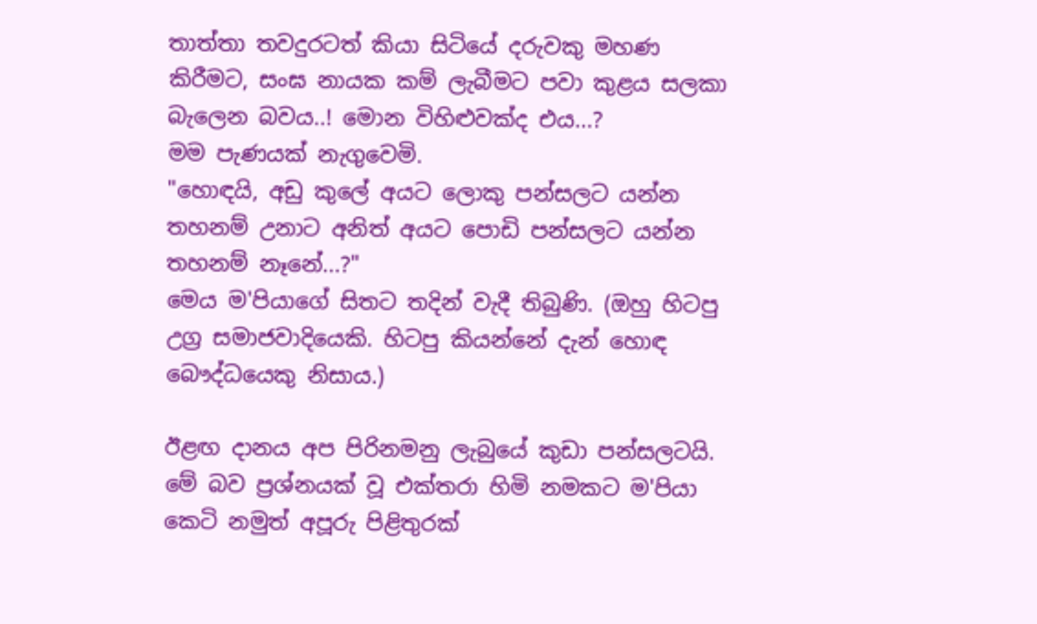තාත්තා තවදුරටත් කියා සිටියේ දරුවකු මහණ කිරීමට, සංඝ නායක කම් ලැබීමට පවා කුළය සලකා බැලෙන බවය..! මොන විහිළුවක්ද එය...?
මම පැණයක් නැගුවෙමි.
"හොඳයි, අඩු කුලේ අයට ලොකු පන්සලට යන්න තහනම් උනාට අනිත් අයට පොඩි පන්සලට යන්න තහනම් නෑනේ...?"
මෙය ම'පියාගේ සිතට තදින් වැදී තිබුණි. (ඔහු හිටපු උග්‍ර සමාජවාදියෙකි. හිටපු කියන්නේ දැන් හොඳ බෞද්ධයෙකු නිසාය.)

ඊළඟ දානය අප පිරිනමනු ලැබුයේ කුඩා පන්සලටයි. මේ බව ප්‍රශ්නයක් වූ එක්තරා හිමි නමකට ම'පියා කෙටි නමුත් අපූරු පිළිතුරක්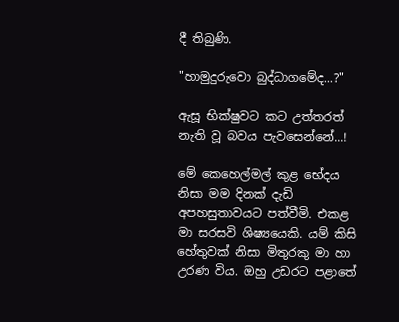දී තිබුණි.

"හාමුදුරුවො බුද්ධාගමේද...?"

ඇසූ භික්ෂුවට කට උත්තරත් නැති වූ බවය පැවසෙන්නේ...!

මේ කෙහෙල්මල් කුළ භේදය නිසා මම දිනක් දැඩි අපහසුතාවයට පත්වීමි. එකළ මා සරසවි ශිෂ්‍යයෙකි. යම් කිසි හේතුවක් නිසා මිතුරකු මා හා උරණ විය. ඔහු උඩරට පළාතේ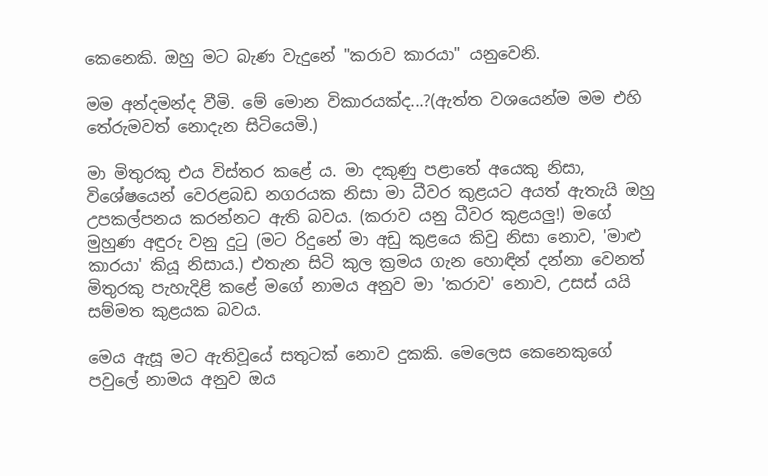කෙනෙකි. ඔහු මට බැණ වැදුනේ "කරාව කාරයා" යනුවෙනි.

මම අන්දමන්ද වීමි. මේ මොන විකාරයක්ද...?(ඇත්ත වශයෙන්ම මම එහි තේරුමවත් නොදැන සිටියෙමි.)

මා මිතුරකු එය විස්තර කළේ ය. මා දකුණු පළාතේ අයෙකු නිසා, විශේෂයෙන් වෙරළබඩ නගරයක නිසා මා ධීවර කුළයට අයත් ඇතැයි ඔහු උපකල්පනය කරන්නට ඇති බවය. (කරාව යනු ධීවර කුළයලු!) මගේ මුහුණ අඳුරු වනු දුටු (මට රිදුනේ මා අඩු කුළයෙ කිවු නිසා නොව, 'මාළු කාරයා' කියූ නිසාය.) එතැන සිටි කුල ක්‍රමය ගැන හොඳින් දන්නා වෙනත් මිතුරකු පැහැදිළි කළේ මගේ නාමය අනුව මා 'කරාව' නොව, උසස් යයි සම්මත කුළයක බවය.

මෙය ඇසූ මට ඇතිවූයේ සතුටක් නොව දුකකි. මෙලෙස කෙනෙකුගේ පවුලේ නාමය අනුව ඔය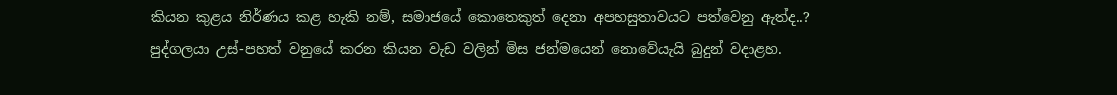කියන කුළය නිර්ණය කළ හැකි නම්, සමාජයේ කොතෙකුත් දෙනා අපහසුතාවයට පත්වෙනු ඇත්ද..?
පුද්ගලයා උස්-පහත් වනුයේ කරන කියන වැඩ වලින් මිස ජන්මයෙන් නොවේයැයි බුදුන් වදාළහ.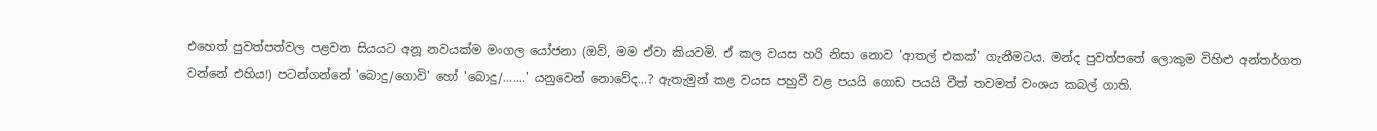එහෙත් පුවත්පත්වල පළවන සියයට අනූ නවයක්ම මංගල යෝජනා (ඔව්, මම ඒවා කියවමි. ඒ කල වයස හරි නිසා නොව 'ආතල් එකක්' ගැනීමටය. මන්ද පුවත්පතේ ලොකුම විහිළු අන්තර්ගත වන්නේ එහිය!) පටන්ගන්නේ 'බොදු/ගොවි' හෝ 'බොදු/.......' යනුවෙන් නොවේද...? ඇතැමුන් කළ වයස පහුවී වළ පයයි ගොඩ පයයි වීත් තවමත් වංශය කබල් ගාති.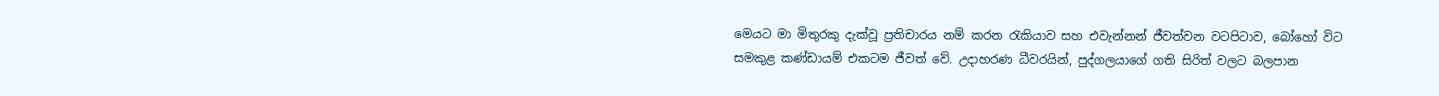මෙයට මා මිතුරකු දැක්වූ ප්‍රතිචාරය නම් කරන රැකියාව සහ එවැන්නන් ජීවත්වන වටපිටාව, බෝහෝ විට සමකුළ කණ්ඩායම් එකටම ජීවත් වේ. උදාහරණ ධීවරයින්, පුද්ගලයාගේ ගති සිරිත් වලට බලපාන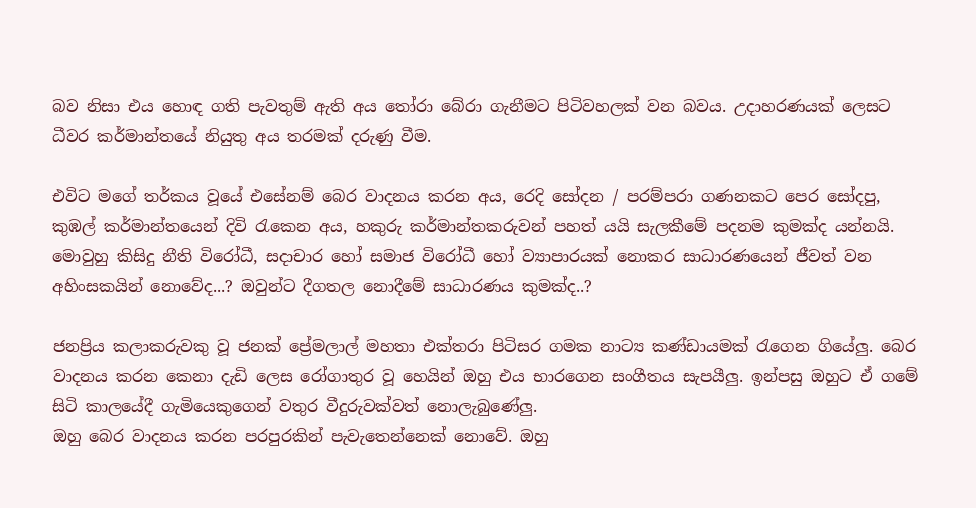බව නිසා එය හොඳ ගති පැවතුම් ඇති අය තෝරා බේරා ගැනීමට පිටිවහලක් වන බවය. උදාහරණයක් ලෙසට ධීවර කර්මාන්තයේ නියුතු අය තරමක් දරුණු වීම.

එවිට මගේ තර්කය වූයේ එසේනම් බෙර වාදනය කරන අය, රෙදි සෝදන / පරම්පරා ගණනකට පෙර සෝදපු, කුඹල් කර්මාන්තයෙන් දිවි රැකෙන අය, හකුරු කර්මාන්තකරුවන් පහත් යයි සැලකීමේ පදනම කුමක්ද යන්නයි. මොවුහු කිසිදු නීති විරෝධී, සදාචාර හෝ සමාජ විරෝධී හෝ ව්‍යාපාරයක් නොකර සාධාරණයෙන් ජීවත් වන අහිංසකයින් නොවේද...? ඔවුන්ට දීගතල නොදීමේ සාධාරණය කුමක්ද..?

ජනප්‍රිය කලාකරුවකු වූ ජනක් ප්‍රේමලාල් මහතා එක්තරා පිටිසර ගමක නාට්‍ය කණ්ඩායමක් රැගෙන ගියේලු. බෙර වාදනය කරන කෙනා දැඩි ලෙස රෝගාතුර වූ හෙයින් ඔහු එය භාරගෙන සංගීතය සැපයීලු. ඉන්පසු ඔහුට ඒ ගමේ සිටි කාලයේදී ගැමියෙකුගෙන් වතුර වීදුරුවක්වත් නොලැබුණේලු.
ඔහු බෙර වාදනය කරන පරපුරකින් පැවැතෙන්නෙක් නොවේ. ඔහු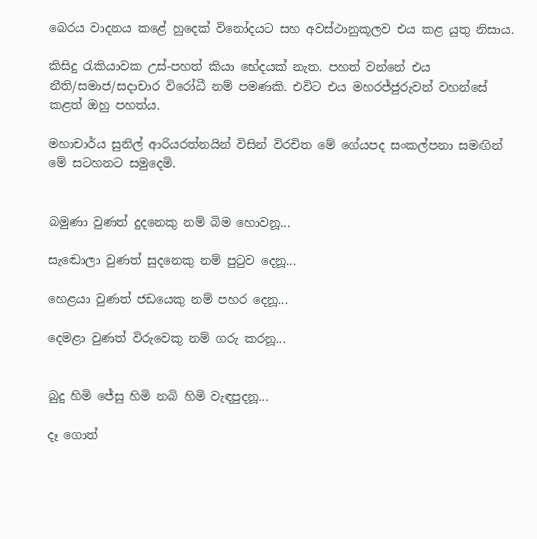බෙරය වාදනය කළේ හුදෙක් විනෝදයට සහ අවස්ථානුකූලව එය කළ යුතු නිසාය.

කිසිදු රැකියාවක උස්-පහත් කියා භේදයක් නැත. පහත් වන්නේ එය නීති/සමාජ/සදාචාර විරෝධී නම් පමණකි. එවිට එය මහරජ්ජුරුවන් වහන්සේ කළත් ඔහු පහත්ය.

මහාචාර්ය සුනිල් ආරියරත්නයින් විසින් විරචිත මේ ගේයපද සංකල්පනා සමඟින් මේ සටහනට සමුදෙමි.


බමුණා වුණත් දුදනෙකු නම් බිම හොවනූ...

සැ‍ඬොලා වුණත් සුදනෙකු නම් පු‍ටුව දෙනූ...

හෙළයා වුණත් ජඩයෙකු නම් පහර දෙනූ...

දෙමළා වුණත් විරුවෙකු නම් ගරු කරනූ...


බුදු හිමි ජේසු හිමි නබි හිමි වැඳපුදනූ...

දෑ ගොත්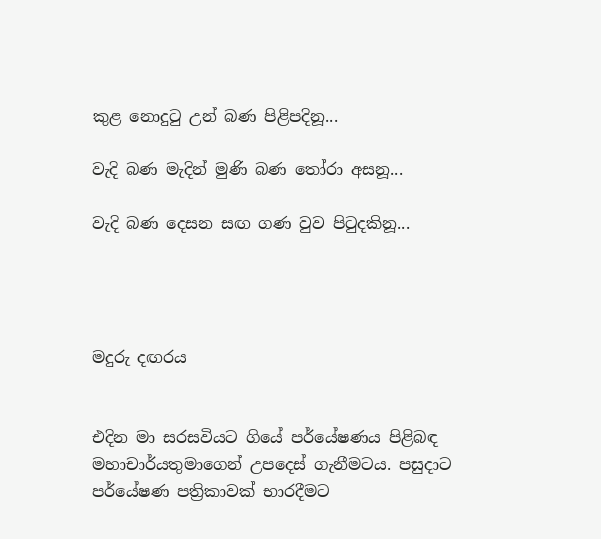කුළ නොදු‍ටු උන් බණ පිළිපදිනූ...

වැදි බණ මැදින් මුණි බණ ‍තෝරා අසනූ...

වැදි බණ දෙසන සඟ ගණ වුව පි‍ටුදකිනූ...




මදුරු දඟරය


එදින මා සරසවියට ගියේ පර්යේෂණය පිළිබඳ මහාචාර්යතුමාගෙන් උපදෙස් ගැනීමටය. පසුදාට පර්යේෂණ පත්‍රිකාවක් භාරදීමට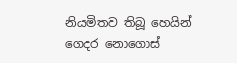නියමිතව තිබූ හෙයින් ගෙදර නොගොස්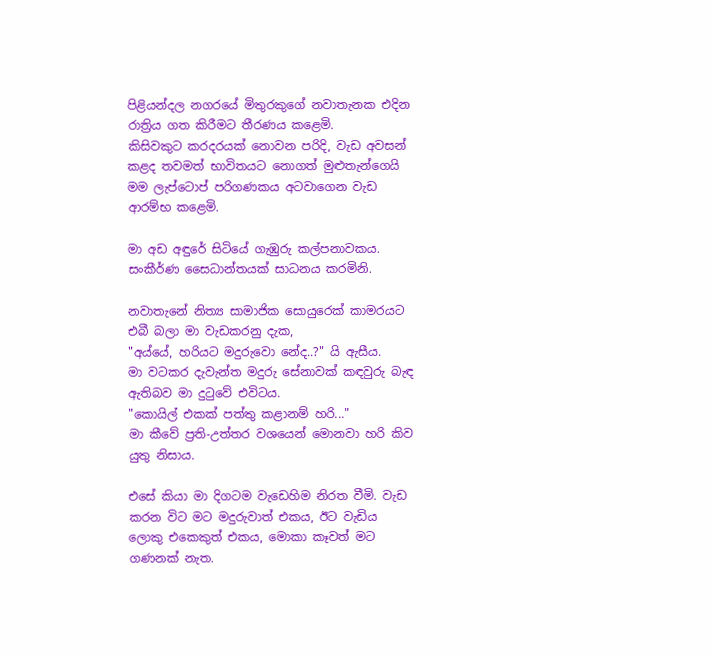පිළියන්දල නගරයේ මිතුරකුගේ නවාතැනක එදින රාත්‍රිය ගත කිරීමට තීරණය කළෙමි.
කිසිවකුට කරදරයක් නොවන පරිදි, වැඩ අවසන් කළද තවමත් භාවිතයට නොගත් මුළුතැන්ගෙයි මම ලැප්ටොප් පරිගණකය අටවාගෙන වැඩ ආරම්භ කළෙමි.

මා අඩ අඳුරේ සිටියේ ගැඹුරු කල්පනාවකය. සංකීර්ණ සෛධාන්තයක් සාධනය කරමිනි.

නවාතැනේ නිත්‍ය සාමාජික සොයුරෙක් කාමරයට එබී බලා මා වැඩකරනු දැක,
"අය්යේ, හරියට මදුරුවො නේද..?" යි ඇසීය.
මා වටකර දැවැන්ත මදුරු සේනාවක් කඳවුරු බැඳ ඇතිබව මා දුටුවේ එවිටය.
"කොයිල් එකක් පත්තු කළානම් හරි..."
මා කීවේ ප්‍රති-උත්තර වශයෙන් මොනවා හරි කිව යුතු නිසාය.

එසේ කියා මා දිගටම වැඩෙහිම නිරත වීමි. වැඩ කරන විට මට මදුරුවාත් එකය, ඊට වැඩිය ලොකු එකෙකුත් එකය, මොකා කෑවත් මට ගණනක් නැත.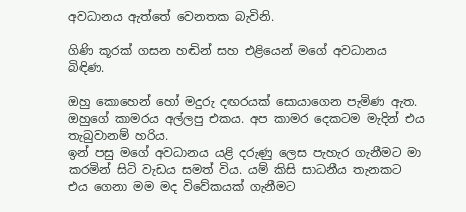අවධානය ඇත්තේ වෙනතක බැවිනි.

ගිණි කූරක් ගසන හඬින් සහ එළියෙන් මගේ අවධානය බිඳිණ.

ඔහු කොහෙන් හෝ මදුරු දඟරයක් සොයාගෙන පැමිණ ඇත.
ඔහුගේ කාමරය අල්ලපු එකය. අප කාමර දෙකටම මැදින් එය තැබුවානම් හරිය.
ඉන් පසු මගේ අවධානය යළි දරුණු ලෙස පැහැර ගැනීමට මා කරමින් සිටි වැඩය සමත් විය. යම් කිසි සාධනීය තැනකට එය ගෙනා මම මද විවේකයක් ගැනීමට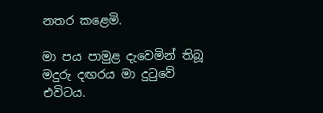නතර කළෙමි.

මා පය පාමුළ දැවෙමින් තිබූ මදුරු දඟරය මා දුටුවේ එවිටය.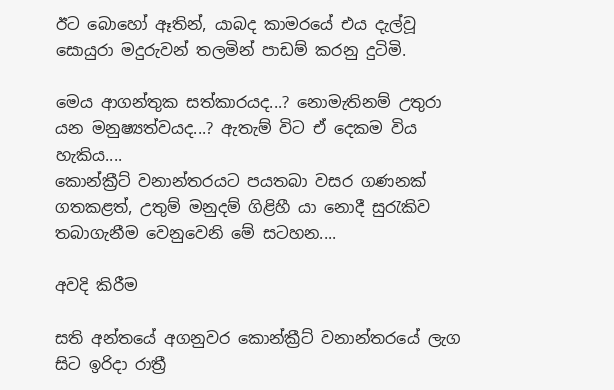ඊට බොහෝ ඈතින්, යාබද කාමරයේ එය දැල්වූ සොයුරා මදුරුවන් තලමින් පාඩම් කරනු දුටිමි.

මෙය ආගන්තුක සත්කාරයද...? නොමැතිනම් උතුරා යන මනුෂ්‍යත්වයද...? ඇතැම් විට ඒ දෙකම විය හැකිය....
කොන්ක්‍රීට් වනාන්තරයට පයතබා වසර ගණනක් ගතකළත්, උතුම් මනුදම් ගිළිහී යා නොදී සුරැකිව තබාගැනීම වෙනුවෙනි මේ සටහන....

අවදි කිරීම

සති අන්තයේ අගනුවර කොන්ක්‍රීට් වනාන්තරයේ ලැග සිට ඉරිදා රාත්‍රී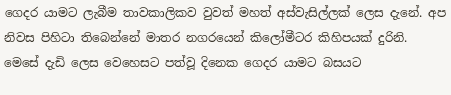ගෙදර යාමට ලැබීම තාවකාලිකව වුවත් මහත් අස්වැසිල්ලක් ලෙස දැනේ. අප නිවස පිහිටා තිබෙන්නේ මාතර නගරයෙන් කිලෝමීටර කිහිපයක් දුරිනි. මෙසේ දැඩි ලෙස වෙහෙසට පත්වූ දිනෙක ගෙදර යාමට බසයට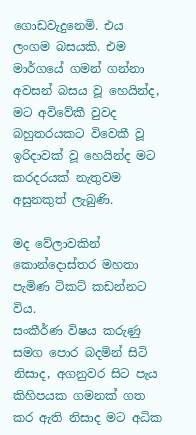ගොඩවැදුනෙමි. එය ලංගම බසයකි. එම මාර්ගයේ ගමන් ගන්නා අවසන් බසය වූ හෙයින්ද, මට අවිවේකී වුවද බහුතරයකට විවෙකී වූ ඉරිදාවක් වූ හෙයින්ද මට කරදරයක් නැතුවම අසුනකුත් ලැබුණි.

මද වේලාවකින් කොන්දොස්තර මහතා පැමිණ ටිකට් කඩන්නට විය.
සංකීර්ණ විෂය කරුණු සමග පොර බදමින් සිටි නිසාද, අගනුවර සිට පැය කිහිපයක ගමනක් ගත කර ඇති නිසාද මට අධික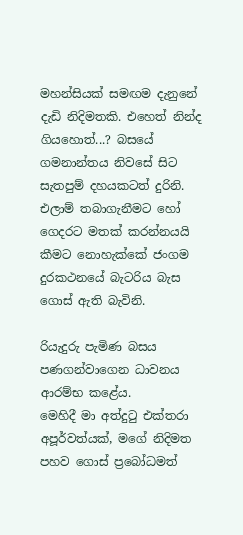මහන්සියක් සමඟම දැනුනේ දැඩි නිදිමතකි. එහෙත් නින්ද ගියහොත්...? බසයේ ගමනාන්තය නිවසේ සිට සැතපුම් දහයකටත් දුරිනි. එලාම් තබාගැනීමට හෝ ගෙදරට මතක් කරන්නයයි කීමට නොහැක්කේ ජංගම දුරකථනයේ බැටරිය බැස ගොස් ඇති බැවිනි.

රියැදුරු පැමිණ බසය පණගන්වාගෙන ධාවනය ආරම්භ කළේය.
මෙහිදී මා අත්දුටු එක්තරා අපූර්වත්යක්, මගේ නිදිමත පහව ගොස් ප්‍රබෝධමත්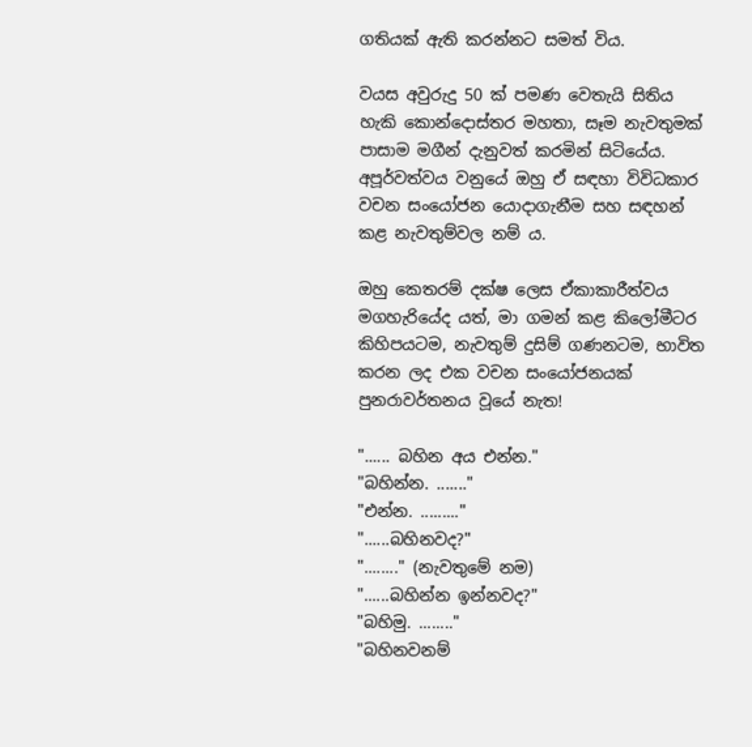ගතියක් ඇති කරන්නට සමත් විය.

වයස අවුරුදු 50 ක් පමණ වෙතැයි සිතිය හැකි කොන්දොස්තර මහතා, සෑම නැවතුමක් පාසාම මගීන් දැනුවත් කරමින් සිටියේය. අපූර්වත්වය වනුයේ ඔහු ඒ සඳහා විවිධකාර වචන සංයෝජන යොදාගැනීම සහ සඳහන් කළ නැවතුම්වල නම් ය.

ඔහු කෙතරම් දක්ෂ ලෙස ඒකාකාරීත්වය මගහැරියේද යත්, මා ගමන් කළ කිලෝමීටර කිහිපයටම, නැවතුම් දුසිම් ගණනටම, භාවිත කරන ලද එක වචන සංයෝජනයක් පුනරාවර්තනය වූයේ නැත!

"...... බහින අය එන්න."
"බහින්න. ......."
"එන්න. ........."
"......බහිනවද?"
"........" (නැවතුමේ නම)
"......බහින්න ඉන්නවද?"
"බහිමු. ........"
"බහිනවනම්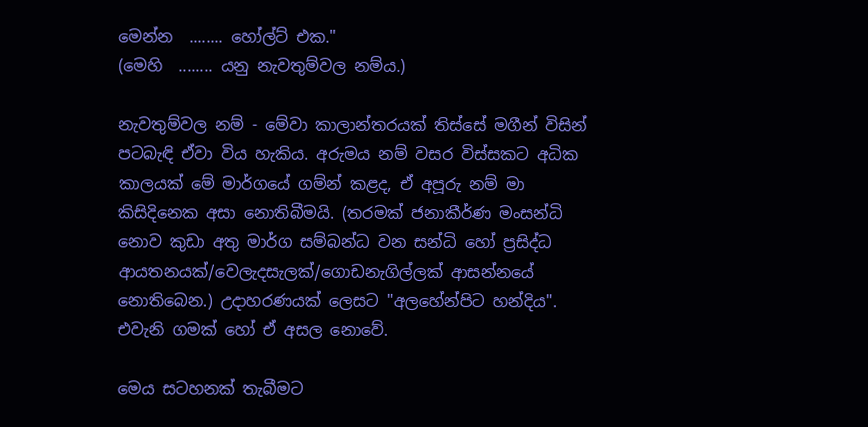මෙන්න  ........ හෝල්ට් එක."
(මෙහි  ........ යනු නැවතුම්වල නම්ය.)

නැවතුම්වල නම් - මේවා කාලාන්තරයක් තිස්සේ මගීන් විසින් පටබැඳි ඒවා විය හැකිය. අරුමය නම් වසර විස්සකට අධික කාලයක් මේ මාර්ගයේ ගම්න් කළද, ඒ අපූරු නම් මා කිසිදිනෙක අසා නොතිබීමයි. (තරමක් ජනාකීර්ණ මංසන්ධි නොව කුඩා අතු මාර්ග සම්බන්ධ වන සන්ධි හෝ ප්‍රසිද්ධ ආයතනයක්/වෙලැදසැලක්/ගොඩනැගිල්ලක් ආසන්නයේ නොතිබෙන.) උදාහරණයක් ලෙසට "අලහේන්පිට හන්දිය". එවැනි ගමක් හෝ ඒ අසල නොවේ.

මෙය සටහනක් තැබීමට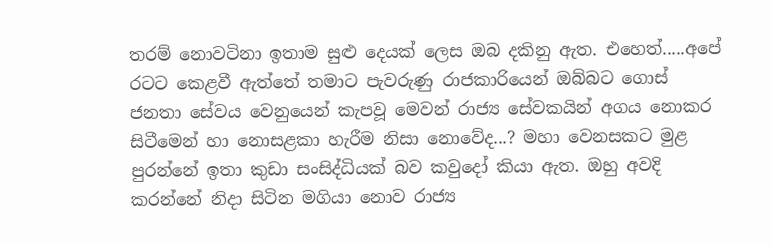තරම් නොවටිනා ඉතාම සුළු දෙයක් ලෙස ඔබ දකිනු ඇත. එහෙත්.....අපේ රටට කෙළවී ඇත්තේ තමාට පැවරුණු රාජකාරියෙන් ඔබ්බට ගොස් ජනතා සේවය වෙනුයෙන් කැපවූ මෙවන් රාජ්‍ය සේවකයින් අගය නොකර සිටීමෙන් හා නොසළකා හැරීම නිසා නොවේද...? මහා වෙනසකට මුළ පුරන්නේ ඉතා කුඩා සංසිද්ධියක් බව කවුදෝ කියා ඇත. ඔහු අවදි කරන්නේ නිදා සිටින මගියා නොව රාජ්‍ය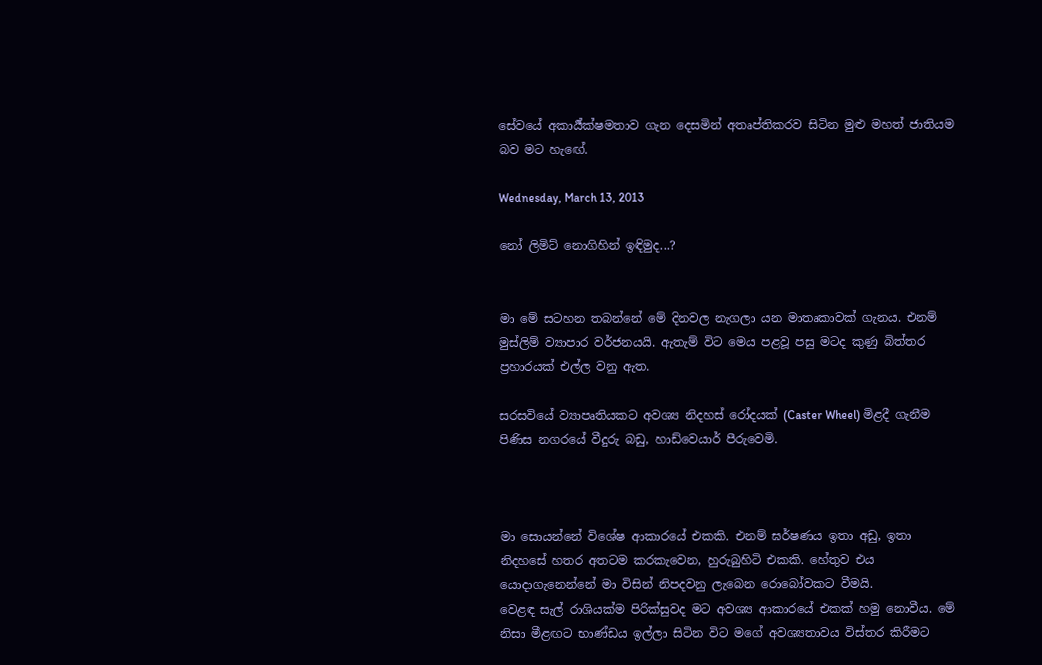සේවයේ අකාර්‍ය්ක්ෂමතාව ගැන දෙසමින් අතෘප්තිකරව සිටින මුළු මහත් ජාතියම බව මට හැඟේ.

Wednesday, March 13, 2013

නෝ ලිමිට් නොගිහින් ඉඳිමුද...?


මා මේ සටහන තබන්නේ මේ දිනවල නැගලා යන මාතෘකාවක් ගැනය. එනම් මුස්ලිම් ව්‍යාපාර වර්ජනයයි. ඇතැම් විට මෙය පළවූ පසු මටද කුණු බිත්තර ප්‍රහාරයක් එල්ල වනු ඇත.

සරසවියේ ව්‍යාපෘතියකට අවශ්‍ය නිදහස් රෝදයක් (Caster Wheel) මිළදී ගැනීම පිණිස නගරයේ වීදුරු බඩු, හාඩ්වෙයාර් පීරුවෙමි.



මා සොයන්නේ විශේෂ ආකාරයේ එකකි. එනම් ඝර්ෂණය ඉතා අඩු, ඉතා නිදහසේ හතර අතටම කරකැවෙන, හුරුබුහිටි එකකි. හේතුව එය යොදාගැනෙන්නේ මා විසින් නිපදවනු ලැබෙන රොබෝවකට වීමයි.
වෙළඳ සැල් රාශියක්ම පිරික්සුවද මට අවශ්‍ය ආකාරයේ එකක් හමු නොවීය. මේ නිසා මීළඟට භාණ්ඩය ඉල්ලා සිටින විට මගේ අවශ්‍යතාවය විස්තර කිරීමට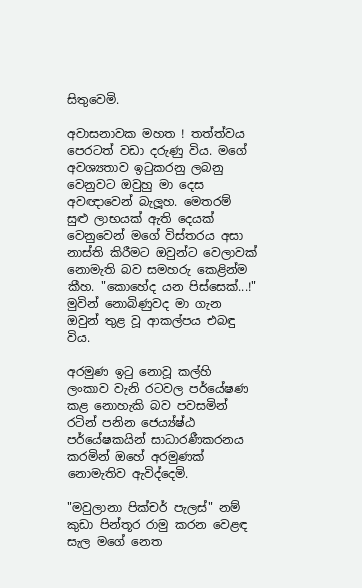සිතුවෙමි.

අවාසනාවක මහත ! තත්ත්වය පෙරටත් වඩා දරුණු විය. මගේ අවශ්‍යතාව ඉටුකරනු ලබනු වෙනුවට ඔවුහු මා දෙස අවඥාවෙන් බැලූහ. මෙතරම් සුළු ලාභයක් ඇති දෙයක් වෙනුවෙන් මගේ විස්තරය අසා නාස්ති කිරීමට ඔවුන්ට වෙලාවක් නොමැති බව සමහරු කෙළින්ම කීහ. "කොහේද යන පිස්සෙක්...!" මුවින් නොබිණුවද මා ගැන ඔවුන් තුළ වූ ආකල්පය එබඳු විය.

අරමුණ ඉටු නොවූ කල්හි ලංකාව වැනි රටවල පර්යේෂණ කළ නොහැකි බව පවසමින් රටින් පනින ජෙය්‍ය්ෂ්ඨ පර්යේෂකයින් සාධාරණීකරනය කරමින් ඔහේ අරමුණක් නොමැතිව ඇවිද්දෙමි.

"මවුලානා පික්චර් පැලස්" නම් කුඩා පින්තූර රාමු කරන වෙළඳ සැල මගේ නෙත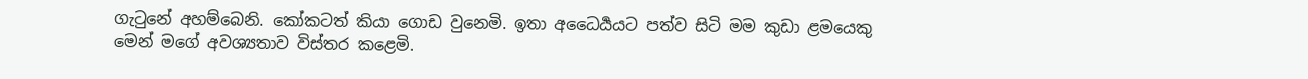ගැටුනේ අහම්බෙනි. කෝකටත් කියා ගොඩ වුනෙමි. ඉතා අධෛර්‍යයට පත්ව සිටි මම කුඩා ළමයෙකු මෙන් මගේ අවශ්‍යතාව විස්තර කළෙමි.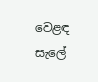වෙළඳ සැලේ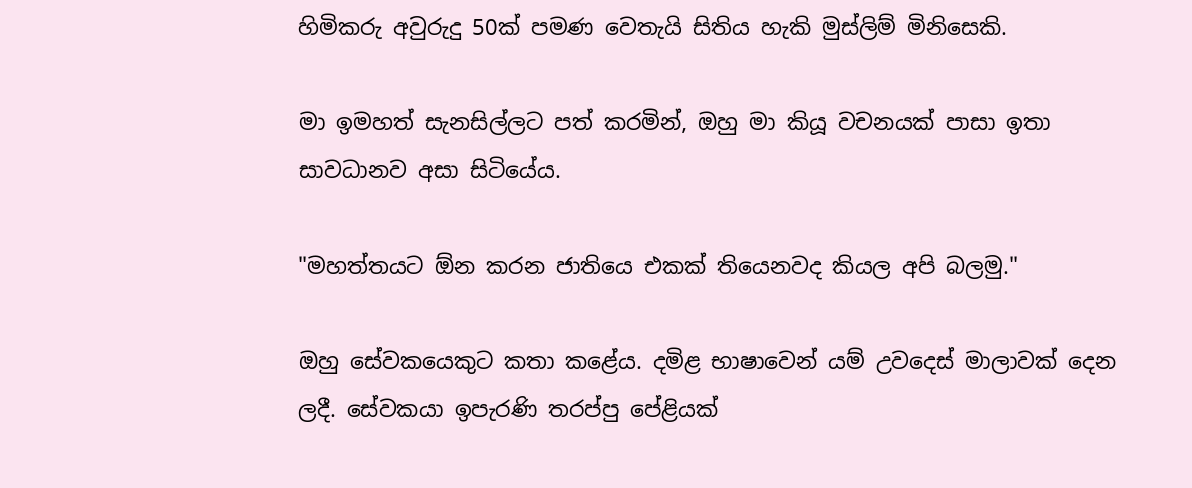හිමිකරු අවුරුදු 50ක් පමණ වෙතැයි සිතිය හැකි මුස්ලිම් මිනිසෙකි.

මා ඉමහත් සැනසිල්ලට පත් කරමින්, ඔහු මා කියූ වචනයක් පාසා ඉතා සාවධානව අසා සිටියේය.

"මහත්තයට ඕන කරන ජාතියෙ එකක් තියෙනවද කියල අපි බලමු."

ඔහු සේවකයෙකුට කතා කළේය. දමිළ භාෂාවෙන් යම් උවදෙස් මාලාවක් දෙන ලදී. සේවකයා ඉපැරණි තරප්පු පේළියක්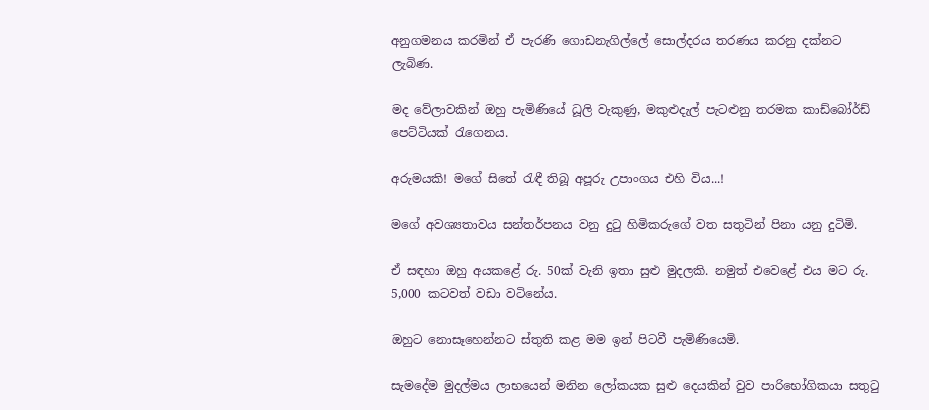අනුගමනය කරමින් ඒ පැරණි ගොඩනැගිල්ලේ සොල්දරය තරණය කරනු දක්නට ලැබිණ.

මද වේලාවකින් ඔහු පැමිණියේ ධූලි වැකුණු, මකුළුදැල් පැටළුනු තරමක කාඩ්බෝර්ඩ් පෙට්ටියක් රැගෙනය.

අරුමයකි! මගේ සිතේ රැඳී තිබූ අපූරු උපාංගය එහි විය...!

මගේ අවශ්‍යතාවය සන්තර්පනය වනු දුටු හිමිකරුගේ වත සතුටින් පිනා යනු දුටිමි.

ඒ සඳහා ඔහු අයකළේ රු. 50ක් වැනි ඉතා සුළු මුදලකි. නමුත් එවෙළේ එය මට රු. 5,000 කටවත් වඩා වටිනේය.

ඔහුට නොසෑහෙන්නට ස්තුති කළ මම ඉන් පිටවී පැමිණියෙමි.

සැමදේම මුදල්මය ලාභයෙන් මනින ලෝකයක සුළු දෙයකින් වුව පාරිභෝගිකයා සතුටු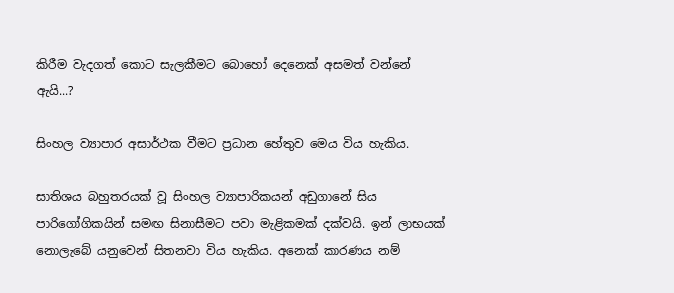කිරීම වැදගත් කොට සැලකීමට බොහෝ දෙනෙක් අසමත් වන්නේ ඇයි...?

සිංහල ව්‍යාපාර අසාර්ථක වීමට ප්‍රධාන හේතුව මෙය විය හැකිය.

සාතිශය බහුතරයක් වූ සිංහල ව්‍යාපාරිකයන් අඩුගානේ සිය පාරිගෝගිකයින් සමඟ සිනාසීමට පවා මැළිකමක් දක්වයි. ඉන් ලාභයක් නොලැබේ යනුවෙන් සිතනවා විය හැකිය. අනෙක් කාරණය නම්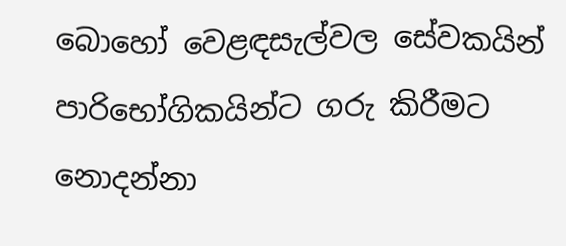බොහෝ වෙළඳසැල්වල සේවකයින් පාරිභෝගිකයින්ට ගරු කිරීමට නොදන්නා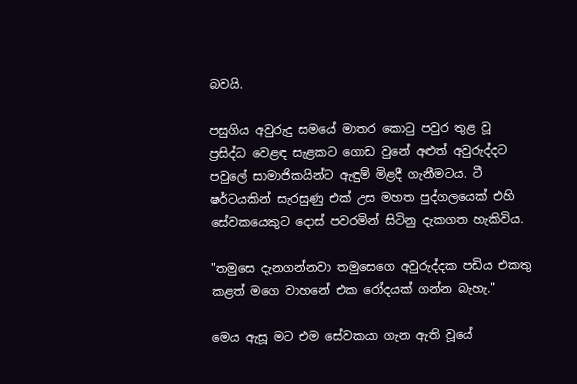බවයි.

පසුගිය අවුරුදු සමයේ මාතර කොටු පවුර තුළ වූ ප්‍රසිද්ධ වෙළඳ සැළකට ගොඩ වුනේ අළුත් අවුරුද්දට පවුලේ සාමාජිකයින්ට ඇඳුම් මිළදී ගැනීමටය. ටී ෂර්ටයකින් සැරසුණු එක් උස මහත පුද්ගලයෙක් එහි සේවකයෙකුට දොස් පවරමින් සිටිනු දැකගත හැකිවිය.

"තමුසෙ දැනගන්නවා තමුසෙගෙ අවුරුද්දක පඩිය එකතු කළත් මගෙ වාහනේ එක රෝදයක් ගන්න බැහැ."

මෙය ඇසූ මට එම සේවකයා ගැන ඇති වූයේ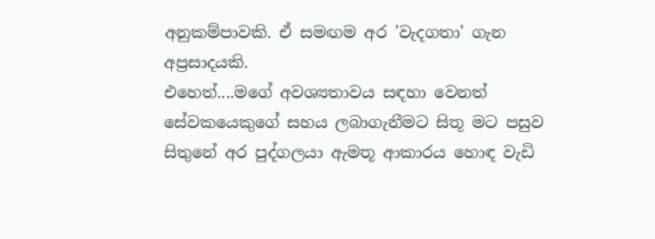අනුකම්පාවකි. ඒ සමඟම අර 'වැදගතා' ගැන අප්‍රසාදයකි.
එහෙත්....මගේ අවශ්‍යතාවය සඳහා වෙනත් සේවකයෙකුගේ සහය ලබාගැනීමට සිතූ මට පසුව සිතුනේ අර පුද්ගලයා ඇමතූ ආකාරය හොඳ වැඩි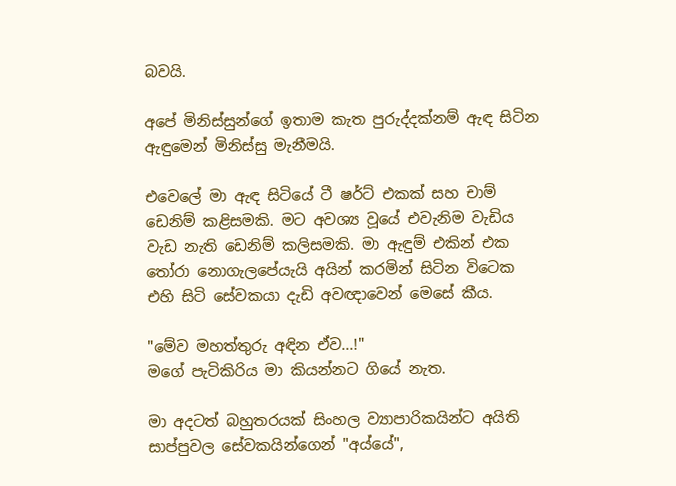බවයි.

අපේ මිනිස්සුන්ගේ ඉතාම කැත පුරුද්දක්නම් ඇඳ සිටින ඇඳුමෙන් මිනිස්සු මැනීමයි.

එවෙලේ මා ඇඳ සිටියේ ටී ෂර්ට් එකක් සහ චාම් ඩෙනිම් කළිසමකි. මට අවශ්‍ය වූයේ එවැනිම වැඩිය වැඩ නැති ඩෙනිම් කලිසමකි. මා ඇඳුම් එකින් එක තෝරා නොගැලපේයැයි අයින් කරමින් සිටින විටෙක එහි සිටි සේවකයා දැඩි අවඥාවෙන් මෙසේ කීය.

"මේව මහත්තුරු අඳින ඒව...!"
මගේ පැටිකිරිය මා කියන්නට ගියේ නැත.

මා අදටත් බහුතරයක් සිංහල ව්‍යාපාරිකයින්ට අයිති සාප්පුවල සේවකයින්ගෙන් "අය්යේ",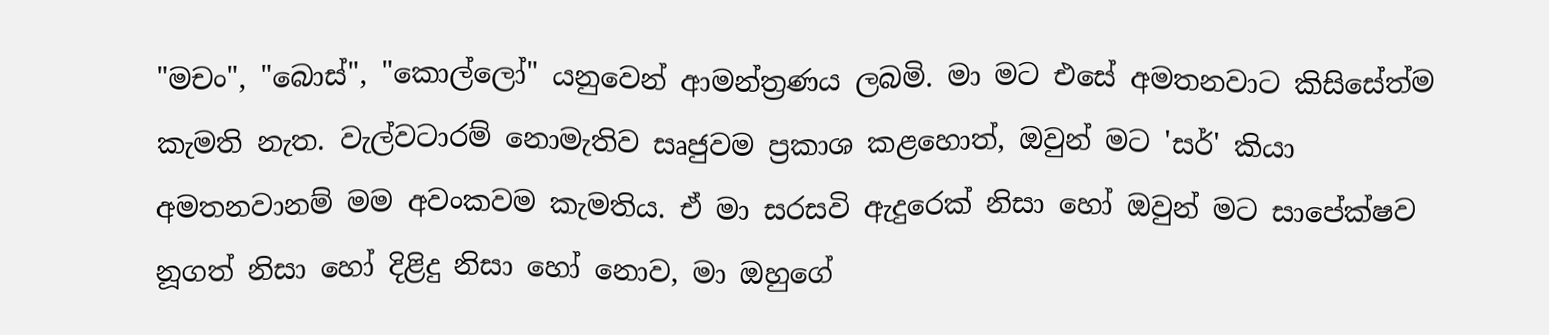"මචං", "බොස්", "කොල්ලෝ" යනුවෙන් ආමන්ත්‍රණය ලබමි. මා මට එසේ අමතනවාට කිසිසේත්ම කැමති නැත. වැල්වටාරම් නොමැතිව සෘජුවම ප්‍රකාශ කළහොත්, ඔවුන් මට 'සර්' කියා අමතනවානම් මම අවංකවම කැමතිය. ඒ මා සරසවි ඇදුරෙක් නිසා හෝ ඔවුන් මට සාපේක්ෂව නූගත් නිසා හෝ දිළිදු නිසා හෝ නොව, මා ඔහුගේ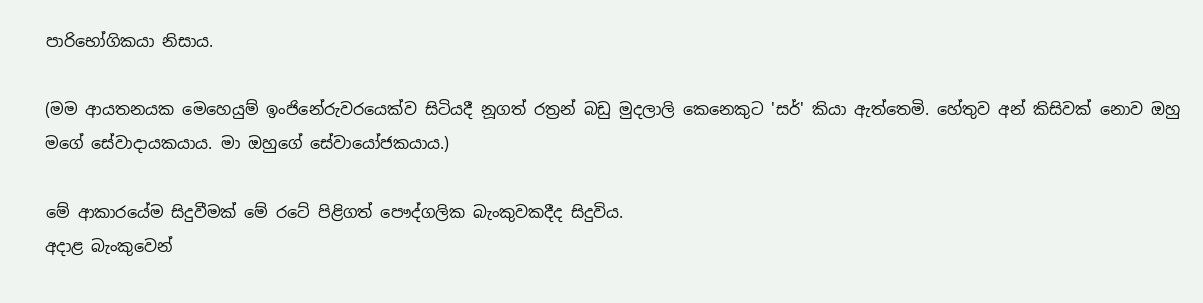පාරිභෝගිකයා නිසාය.

(මම ආයතනයක මෙහෙයුම් ඉංජිනේරුවරයෙක්ව සිටියදී නූගත් රත්‍රන් බඩු මුදලාලි කෙනෙකුට 'සර්' කියා ඇත්තෙමි. හේතුව අන් කිසිවක් නොව ඔහු මගේ සේවාදායකයාය. මා ඔහුගේ සේවායෝජකයාය.)

මේ ආකාරයේම සිදුවීමක් මේ රටේ පිළිගත් පෞද්ගලික බැංකුවකදීද සිදුවිය.
අදාළ බැංකුවෙන්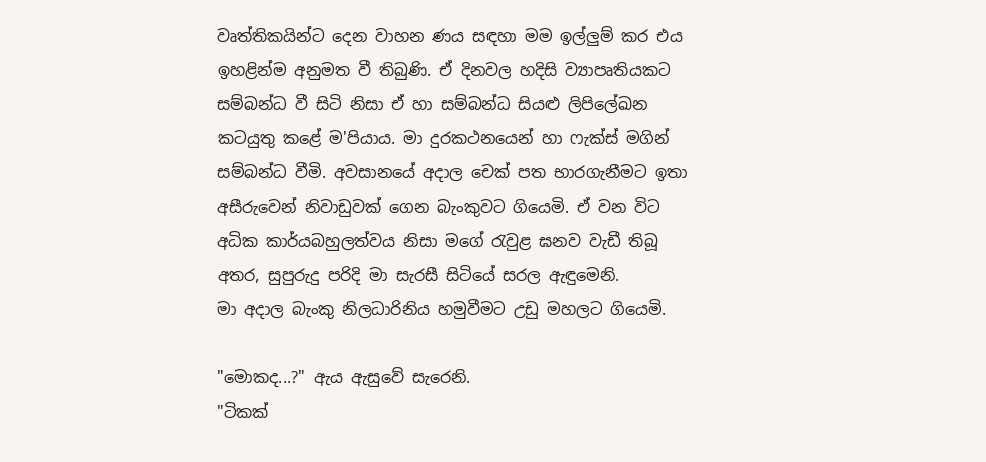වෘත්තිකයින්ට දෙන වාහන ණය සඳහා මම ඉල්ලුම් කර එය ඉහළින්ම අනුමත වී තිබුණි. ඒ දිනවල හදිසි ව්‍යාපෘතියකට සම්බන්ධ වී සිටි නිසා ඒ හා සම්බන්ධ සියළු ලිපිලේඛන කටයුතු කළේ ම'පියාය. මා දුරකථනයෙන් හා ෆැක්ස් මගින් සම්බන්ධ වීමි. අවසානයේ අදාල චෙක් පත භාරගැනීමට ඉතා අසීරුවෙන් නිවාඩුවක් ගෙන බැංකුවට ගියෙමි. ඒ වන විට අධික කාර්යබහුලත්වය නිසා මගේ රැවුළ ඝනව වැඩී තිබූ අතර, සුපුරුදු පරිදි මා සැරසී සිටියේ සරල ඇඳුමෙනි.
මා අදාල බැංකු නිලධාරිනිය හමුවීමට උඩු මහලට ගියෙමි.

"මොකද...?" ඇය ඇසුවේ සැරෙනි.
"ටිකක්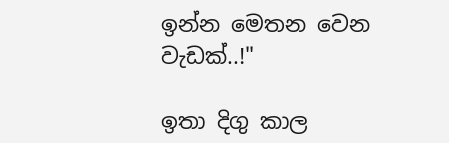ඉන්න මෙතන වෙන වැඩක්..!"

ඉතා දිගු කාල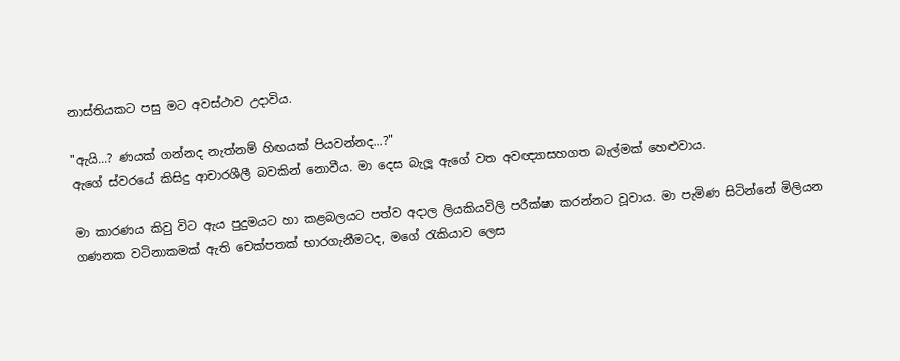නාස්තියකට පසු මට අවස්ථාව උදාවිය.

"ඇයි...? ණයක් ගන්නද නැත්නම් හිඟයක් පියවන්නද...?"
ඇගේ ස්වරයේ කිසිදු ආචාරශීලී බවකින් නොවීය. මා දෙස බැලූ ඇගේ වත අවඥ්‍යාසහගත බැල්මක් හෙළුවාය.

මා කාරණය කිවු විට ඇය පුදුමයට හා කළබලයට පත්ව අදාල ලියකියවිලි පරීක්ෂා කරන්නට වූවාය. මා පැමිණ සිටින්නේ මිලියන ගණනක වටිනාකමක් ඇති චෙක්පතක් භාරගැනීමටද, මගේ රැකියාව ලෙස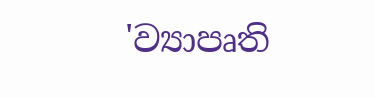'ව්‍යාපෘති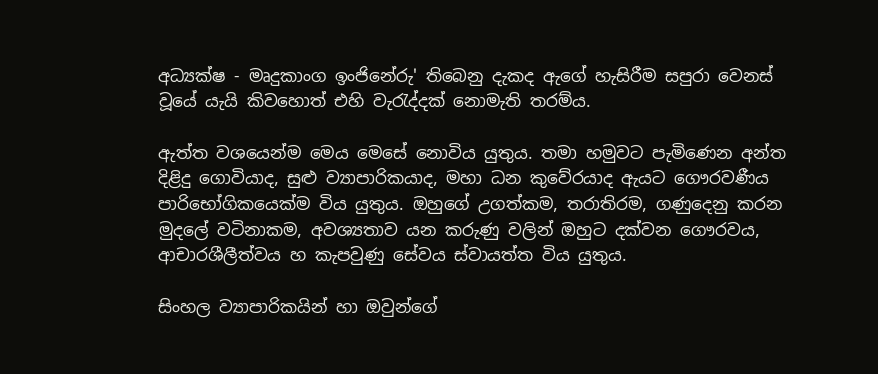අධ්‍යක්ෂ - මෘදුකාංග ඉංජිනේරු' තිබෙනු දැකද ඇගේ හැසිරීම සපුරා වෙනස් වූයේ යැයි කිවහොත් එහි වැරැද්දක් නොමැති තරම්ය.

ඇත්ත වශයෙන්ම මෙය මෙසේ නොවිය යුතුය. තමා හමුවට පැමිණෙන අන්ත දිළිදු ගොවියාද, සුළු ව්‍යාපාරිකයාද, මහා ධන කුවේරයාද ඇයට ගෞරවණීය පාරිභෝගිකයෙක්ම විය යුතුය. ඔහුගේ උගත්කම, තරාතිරම, ගණුදෙනු කරන මුදලේ වටිනාකම, අවශ්‍යතාව යන කරුණු වලින් ඔහුට දක්වන ගෞරවය, ආචාරශීලීත්වය හ කැපවුණු සේවය ස්වායත්ත විය යුතුය.

සිංහල ව්‍යාපාරිකයින් හා ඔවුන්ගේ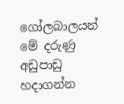ගෝලබාලයන් මේ දරුණු අඩුපාඩු හදාගන්න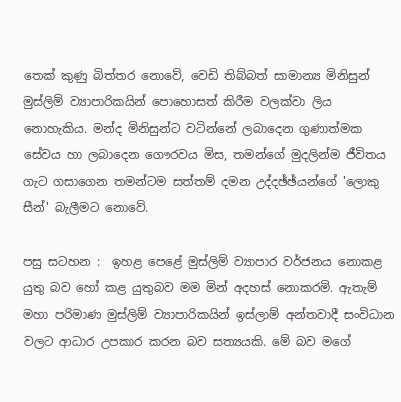තෙක් කුණු බිත්තර නොවේ, වෙඩි තිබ්බත් සාමාන්‍ය මිනිසුන් මුස්ලිම් ව්‍යාපාරිකයින් පොහොසත් කිරීම වලක්වා ලිය නොහැකිය. මන්ද මිනිසුන්ට වටින්නේ ලබාදෙන ගුණාත්මක සේවය හා ලබාදෙන ගෞරවය මිස, තමන්ගේ මුදලින්ම ජීවිතය ගැට ගසාගෙන තමන්ටම සත්තම් දමන උද්දඡ්ඡ්යන්ගේ 'ලොකු සීන්' බැලීමට නොවේ.

පසු සටහන :  ඉහළ පෙළේ මුස්ලිම් ව්‍යාපාර වර්ජනය නොකළ යුතු බව හෝ කළ යුතුබව මම මින් අදහස් නොකරමි. ඇතැම් මහා පරිමාණ මුස්ලිම් ව්‍යාපාරිකයින් ඉස්ලාම් අන්තවාදී සංවිධාන වලට ආධාර උපකාර කරන බව සත්‍යයකි. මේ බව මගේ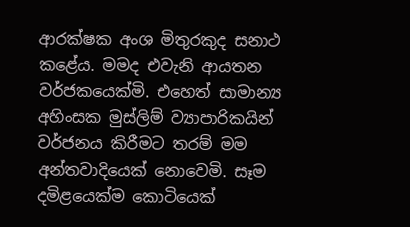ආරක්ෂක අංශ මිතුරකුද සනාථ කළේය. මමද එවැනි ආයතන වර්ජකයෙක්මි. එහෙත් සාමාන්‍ය අහිංසක මුස්ලිම් ව්‍යාපාරිකයින් වර්ජනය කිරීමට තරම් මම අන්තවාදියෙක් නොවෙමි. සෑම දමිළයෙක්ම කොටියෙක්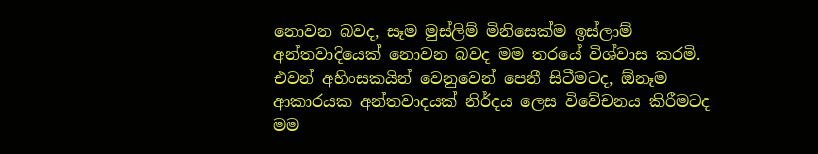නොවන බවද, සෑම මුස්ලිම් මිනිසෙක්ම ඉස්ලාම් අන්තවාදියෙක් නොවන බවද මම තරයේ විශ්වාස කරමි. එවන් අහිංසකයින් වෙනුවෙන් පෙනී සිටීමටද, ඕනෑම ආකාරයක අන්තවාදයක් නිර්දය ලෙස විවේචනය කිරීමටද මම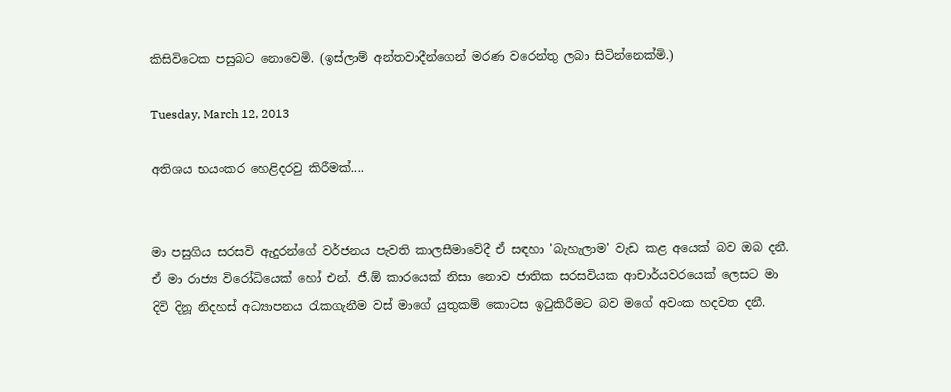කිසිවිටෙක පසුබට නොවෙමි. (ඉස්ලාම් අන්තවාදීන්ගෙන් මරණ වරෙන්තු ලබා සිටින්නෙක්මි.)

Tuesday, March 12, 2013

අතිශය භයංකර හෙළිදරවු කිරීමක්....


මා පසුගිය සරසවි ඇදුරන්ගේ වර්ජනය පැවති කාලසීමාවේදී ඒ සඳහා 'බැහැලාම' වැඩ කළ අයෙක් බව ඔබ දනී. ඒ මා රාජ්‍ය විරෝධියෙක් හෝ එන්. ජී.ඕ කාරයෙක් නිසා නොව ජාතික සරසවියක ආචාර්යවරයෙක් ලෙසට මා දිවි දිනූ නිදහස් අධ්‍යාපනය රැකගැනීම වස් මාගේ යුතුකම් කොටස ඉටුකිරීමට බව මගේ අවංක හදවත දනී.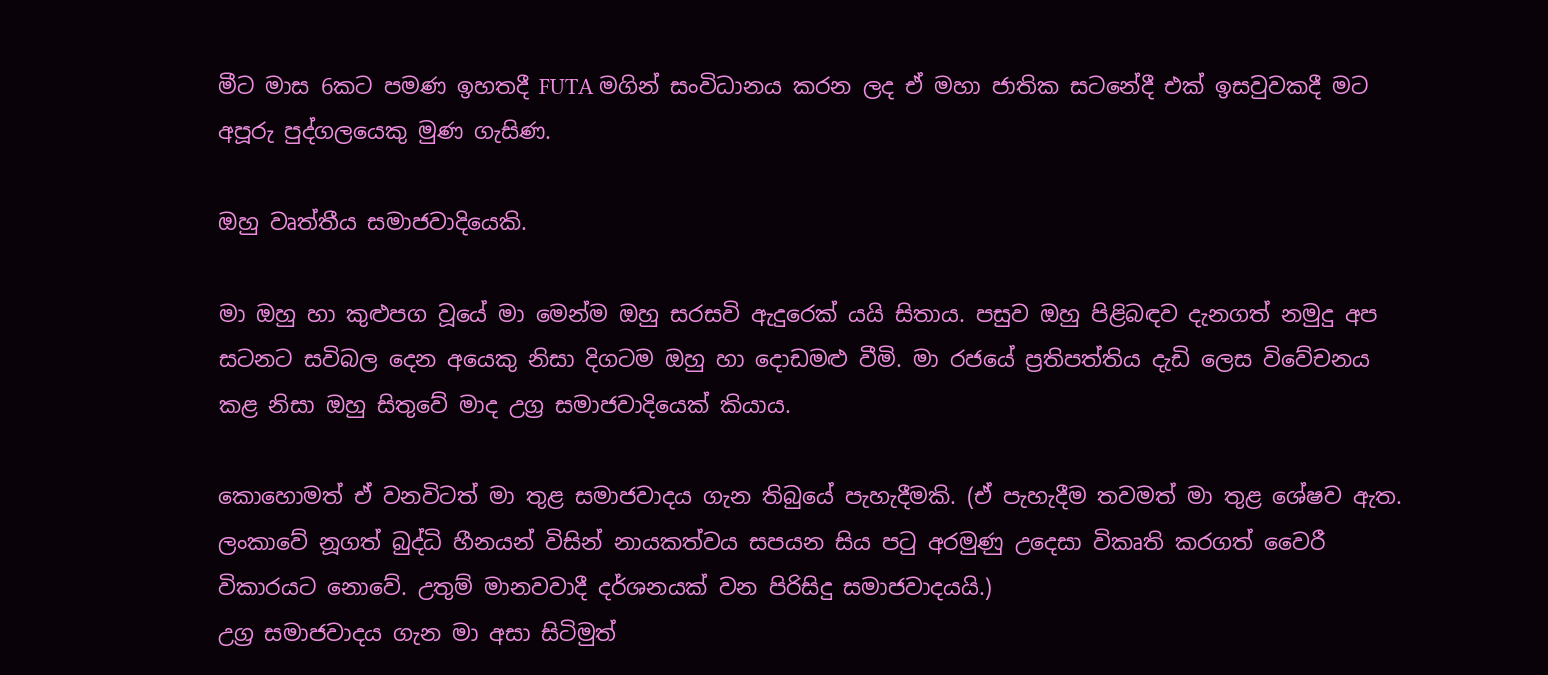මීට මාස 6කට පමණ ඉහතදී FUTA මගින් සංවිධානය කරන ලද ඒ මහා ජාතික සටනේදී එක් ඉසවුවකදී මට අපූරු පුද්ගලයෙකු මුණ ගැසිණ.

ඔහු වෘත්තීය සමාජවාදියෙකි.

මා ඔහු හා කුළුපග වූයේ මා මෙන්ම ඔහු සරසවි ඇදුරෙක් යයි සිතාය. පසුව ඔහු පිළිබඳව දැනගත් නමුදු අප සටනට සවිබල දෙන අයෙකු නිසා දිගටම ඔහු හා දොඩමළු වීමි. මා රජයේ ප්‍රතිපත්තිය දැඩි ලෙස විවේචනය කළ නිසා ඔහු සිතුවේ මාද උග්‍ර සමාජවාදියෙක් කියාය.

කොහොමත් ඒ වනවිටත් මා තුළ සමාජවාදය ගැන තිබුයේ පැහැදීමකි. (ඒ පැහැදීම තවමත් මා තුළ ශේෂව ඇත. ලංකාවේ නූගත් බුද්ධි හීනයන් විසින් නායකත්වය සපයන සිය පටු අරමුණු උදෙසා විකෘති කරගත් වෛරී විකාරයට නොවේ. උතුම් මානවවාදී දර්ශනයක් වන පිරිසිදු සමාජවාදයයි.)
උග්‍ර සමාජවාදය ගැන මා අසා සිටිමුත්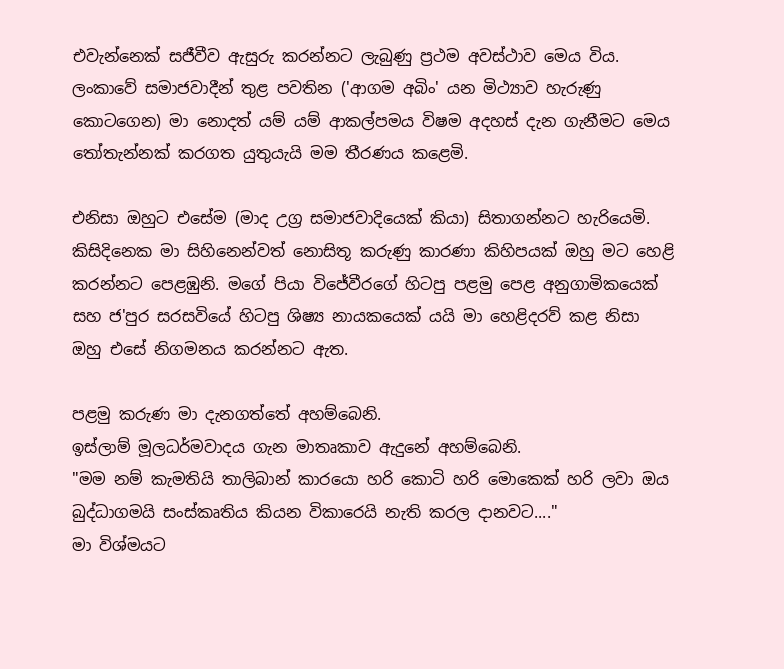එවැන්නෙක් සජීවීව ඇසුරු කරන්නට ලැබුණු ප්‍රථම අවස්ථාව මෙය විය. ලංකාවේ සමාජවාදීන් තුළ පවතින ('ආගම අබිං' යන මිථ්‍යාව හැරුණු කොටගෙන) මා නොදත් යම් යම් ආකල්පමය විෂම අදහස් දැන ගැනීමට මෙය තෝතැන්නක් කරගත යුතුයැයි මම තීරණය කළෙමි.

එනිසා ඔහුට එසේම (මාද උග්‍ර සමාජවාදියෙක් කියා) සිතාගන්නට හැරියෙමි.
කිසිදිනෙක මා සිහිනෙන්වත් නොසිතූ කරුණු කාරණා කිහිපයක් ඔහු මට හෙළි කරන්නට පෙළඹුනි. මගේ පියා විජේවීරගේ හිටපු පළමු පෙළ අනුගාමිකයෙක් සහ ජ'පුර සරසවියේ හිටපු ශිෂ්‍ය නායකයෙක් යයි මා හෙළිදරව් කළ නිසා ඔහු එසේ නිගමනය කරන්නට ඇත.

පළමු කරුණ මා දැනගත්තේ අහම්බෙනි.
ඉස්ලාම් මූලධර්මවාදය ගැන මාතෘකාව ඇදුනේ අහම්බෙනි.
"මම නම් කැමතියි තාලිබාන් කාරයො හරි කොටි හරි මොකෙක් හරි ලවා ඔය බුද්ධාගමයි සංස්කෘතිය කියන විකාරෙයි නැති කරල දානවට...."
මා විශ්මයට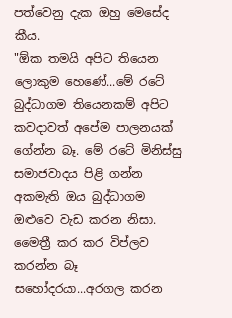පත්වෙනු දැක ඔහු මෙසේද කීය.
"ඕක තමයි අපිට තියෙන ලොකුම හෙණේ...මේ රටේ බුද්ධාගම තියෙනකම් අපිට කවදාවත් අපේම පාලනයක් ගේන්න බෑ. මේ රටේ මිනිස්සු සමාජවාදය පිළි ගන්න අකමැති ඔය බුද්ධාගම ඔළුවෙ වැඩ කරන නිසා. මෛත්‍රී කර කර විප්ලව කරන්න බෑ සහෝදරයා...අරගල කරන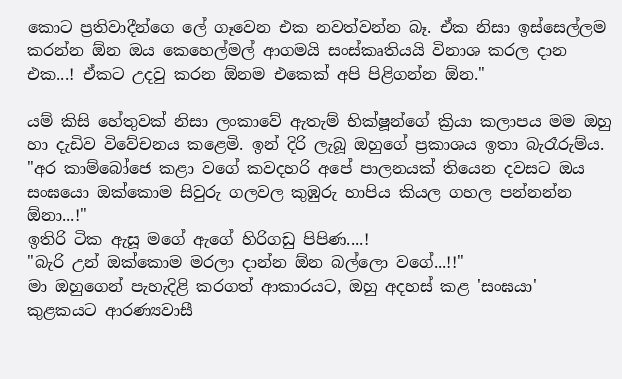කොට ප්‍රතිවාදීන්ගෙ ලේ ගෑවෙන එක නවත්වන්න බෑ. ඒක නිසා ඉස්සෙල්ලම කරන්න ඕන ඔය කෙහෙල්මල් ආගමයි සංස්කෘතියයි විනාශ කරල දාන එක...! ඒකට උදවු කරන ඕනම එකෙක් අපි පිළිගන්න ඕන."

යම් කිසි හේතුවක් නිසා ලංකාවේ ඇතැම් භික්ෂූන්ගේ ක්‍රියා කලාපය මම ඔහු හා දැඩිව විවේචනය කළෙමි. ඉන් දිරි ලැබූ ඔහුගේ ප්‍රකාශය ඉතා බැරෑරුම්ය.
"අර කාම්බෝජෙ කළා වගේ කවදහරි අපේ පාලනයක් තියෙන දවසට ඔය සංඝයො ඔක්කොම සිවුරු ගලවල කුඹුරු හාපිය කියල ගහල පන්නන්න ඕනා...!"
ඉතිරි ටික ඇසූ මගේ ඇගේ හිරිගඩු පිපිණ....!
"බැරි උන් ඔක්කොම මරලා දාන්න ඕන බල්ලො වගේ...!!"
මා ඔහුගෙන් පැහැදිළි කරගත් ආකාරයට, ඔහු අදහස් කළ 'සංඝයා' කුළකයට ආරණ්‍යවාසී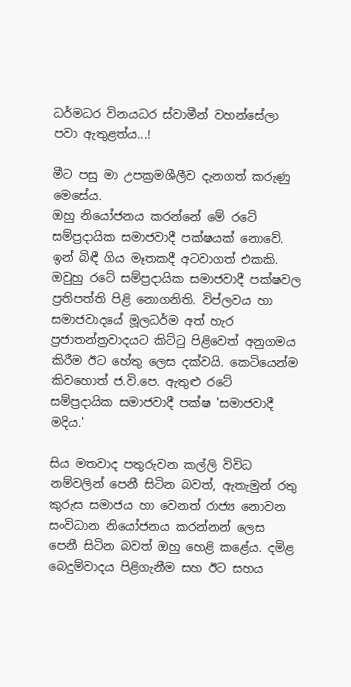ධර්මධර විනයධර ස්වාමීන් වහන්සේලා පවා ඇතුළත්ය...!

මීට පසු මා උපක්‍රමශීලීව දැනගත් කරුණු මෙසේය.
ඔහු නියෝජනය කරන්නේ මේ රටේ සම්ප්‍රදායික සමාජවාදී පක්ෂයක් නොවේ. ඉන් බිඳී ගිය මෑතකදී අටවාගත් එකකි. ඔවුහු රටේ සම්ප්‍රදායික සමාජවාදී පක්ෂවල ප්‍රතිපත්ති පිළි නොගනිති. විප්ලවය හා සමාජවාදයේ මූලධර්ම අත් හැර ප්‍රජාතන්ත්‍රවාදයට කිට්ටු පිළිවෙත් අනුගමය කිරීම ඊට හේතු ලෙස දක්වයි. කෙටියෙන්ම කිවහොත් ජ.වි.පෙ. ඇතුළු රටේ සම්ප්‍රදායික සමාජවාදී පක්ෂ 'සමාජවාදී මදිය.'

සිය මතවාද පතුරුවන කල්ලි විවිධ නම්වලින් පෙනී සිටින බවත්, ඇතැමුන් රතු කුරුස සමාජය හා වෙනත් රාජ්‍ය නොවන සංවිධාන නියෝජනය කරන්නන් ලෙස පෙනී සිටින බවත් ඔහු හෙළි කළේය. දමිළ බෙදුම්වාදය පිළිගැනීම සහ ඊට සහය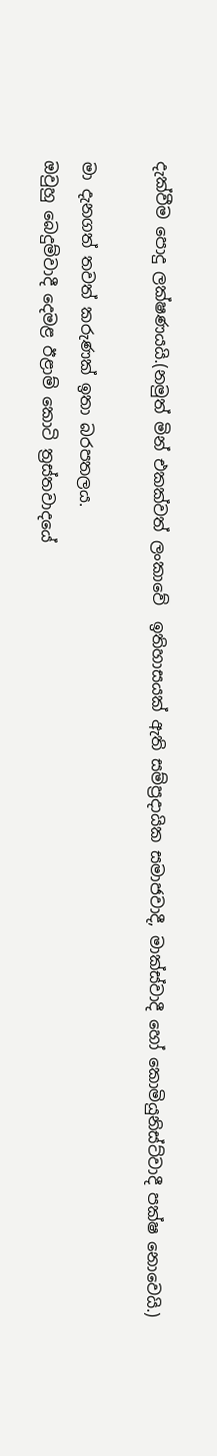දැක්වීම පොදු ලක්ෂණයයි.(නමුත් මින් එකක්වත් ලංකාවේ  ඉතිහාසයක් ඇති සම්ප්‍රදායික සමාජවාදී, මාක්ස්වාදී හෝ කොමියුනිස්ට්වාදී පක්ෂ නොවෙයි.)

මා දැනගත් තවත් කරුණක් ඉතා බරපතලය.
ඔවුහු බෙදුම්වාදී දෙමළ ඊළාම් කොටි ත්‍රස්තවාදයේ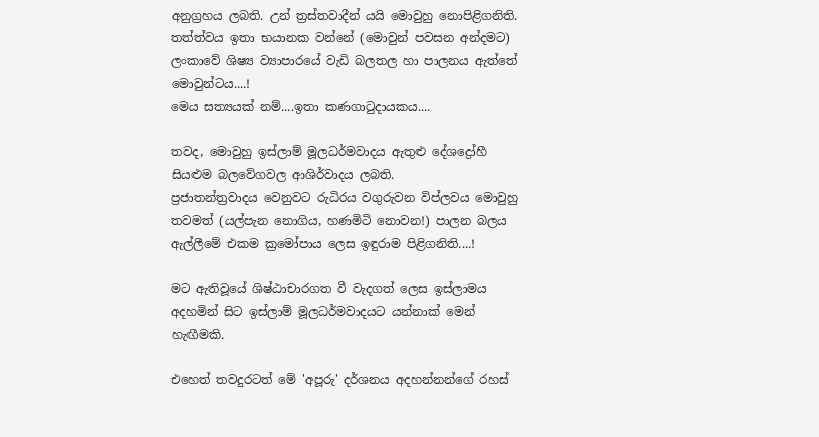අනුග්‍රහය ලබති. උන් ත්‍රස්තවාදීන් යයි මොවුහු නොපිළිගනිති. තත්ත්වය ඉතා භයානක වන්නේ (මොවුන් පවසන අන්දමට) ලංකාවේ ශිෂ්‍ය ව්‍යාපාරයේ වැඩි බලතල හා පාලනය ඇත්තේ මොවුන්ටය....!
මෙය සත්‍යයක් නම්....ඉතා කණගාටුදායකය....

තවද, මොවුහු ඉස්ලාම් මූලධර්මවාදය ඇතුළු දේශද්‍රෝහී සියළුම බලවේගවල ආශිර්වාදය ලබති.
ප්‍රජාතන්ත්‍රවාදය වෙනුවට රුධිරය වගුරුවන විප්ලවය මොවුහු තවමත් (යල්පැන නොගිය, හණමිටි නොවන!) පාලන බලය ඇල්ලීමේ එකම ක්‍රමෝපාය ලෙස ඉඳුරාම පිළිගනිති....!

මට ඇතිවූයේ ශිෂ්ඨාචාරගත වී වැදගත් ලෙස ඉස්ලාමය අදහමින් සිට ඉස්ලාම් මූලධර්මවාදයට යන්නාක් මෙන් හැඟීමකි.

එහෙත් තවදුරටත් මේ 'අපූරු' දර්ශනය අදහන්නන්ගේ රහස්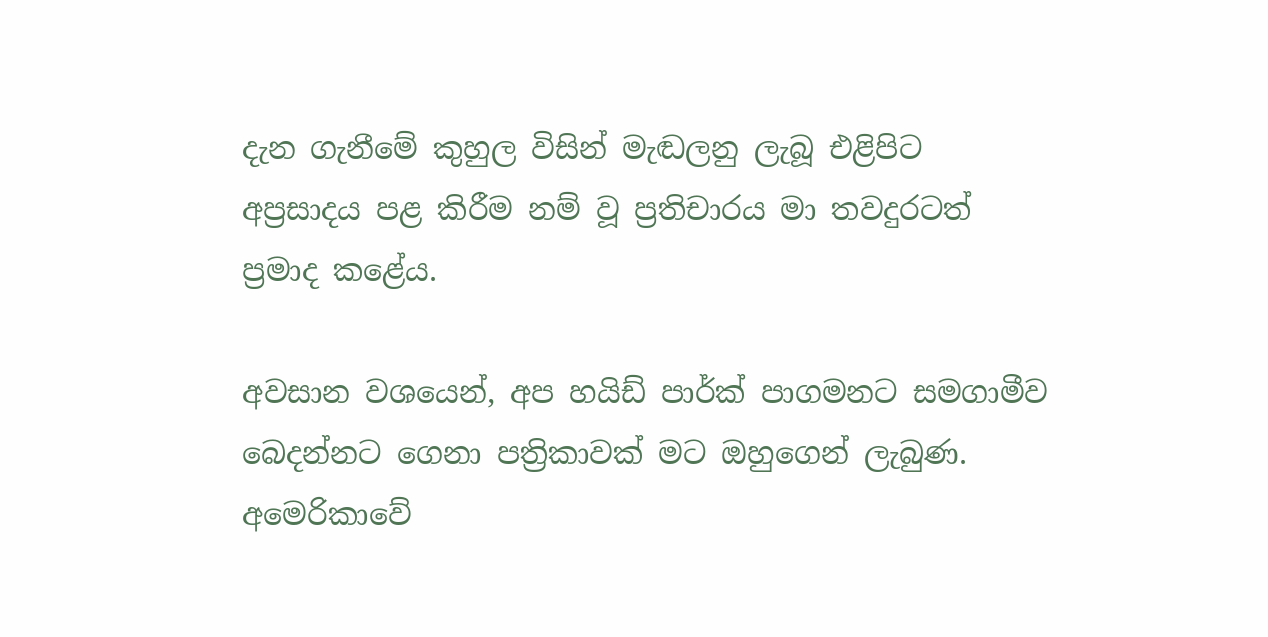දැන ගැනීමේ කුහුල විසින් මැඬලනු ලැබූ එළිපිට අප්‍රසාදය පළ කිරීම නම් වූ ප්‍රතිචාරය මා තවදුරටත් ප්‍රමාද කළේය.

අවසාන වශයෙන්, අප හයිඩ් පාර්ක් පාගමනට සමගාමීව බෙදන්නට ගෙනා පත්‍රිකාවක් මට ඔහුගෙන් ලැබුණ. අමෙරිකාවේ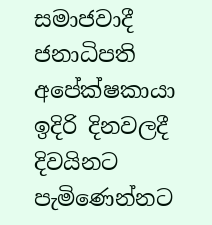සමාජවාදී ජනාධිපති අපේක්ෂකායා ඉදිරි දිනවලදී දිවයිනට පැමිණෙන්නට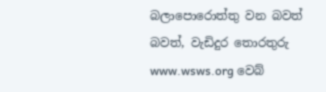බලාපොරොත්තු වන බවත් බවත්, වැඩිදුර තොරතුරු www.wsws.org වෙබ්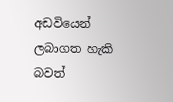අඩවියෙන් ලබාගත හැකි බවත්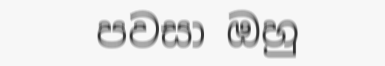පවසා ඔහු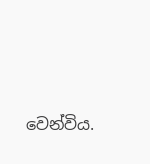වෙන්විය.